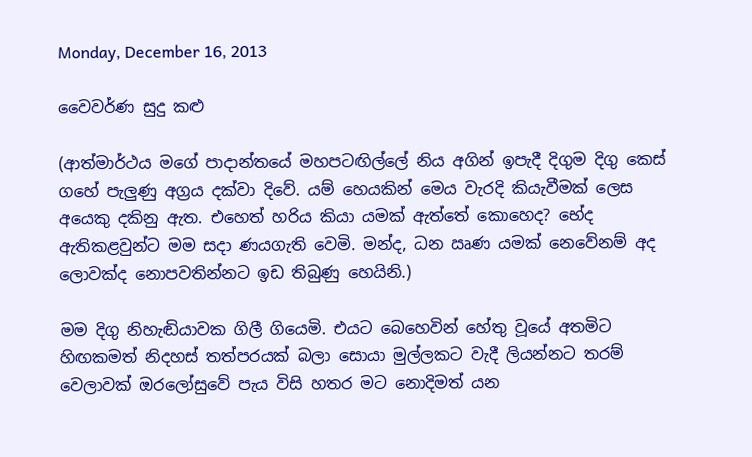Monday, December 16, 2013

වෛවර්ණ සුදු කළු

(ආත්මාර්ථය මගේ පාදාන්තයේ මහපටඟිල්ලේ නිය අගින් ඉපැදී දිගුම දිගු කෙස් ගහේ පැලුණු අග්‍රය දක්වා දිවේ. යම් හෙයකින් මෙය වැරදි කියැවීමක් ලෙස අයෙකු දකිනු ඇත. එහෙත් හරිය කියා යමක් ඇත්තේ කොහෙද? භේද ඇතිකළවුන්ට මම සදා ණයගැති වෙමි. මන්ද, ධන ඍණ යමක් නෙවේනම් අද ලොවක්ද නොපවතින්නට ඉඩ තිබුණු හෙයිනි.)

මම දිගු නිහැඬියාවක ගිලී ගියෙමි. එයට බෙහෙවින් හේතු වූයේ අතමිට හිඟකමත් නිදහස් තත්පරයක් බලා සොයා මුල්ලකට වැදී ලියන්නට තරම් වෙලාවක් ඔරලෝසුවේ පැය විසි හතර මට නොදිමත් යන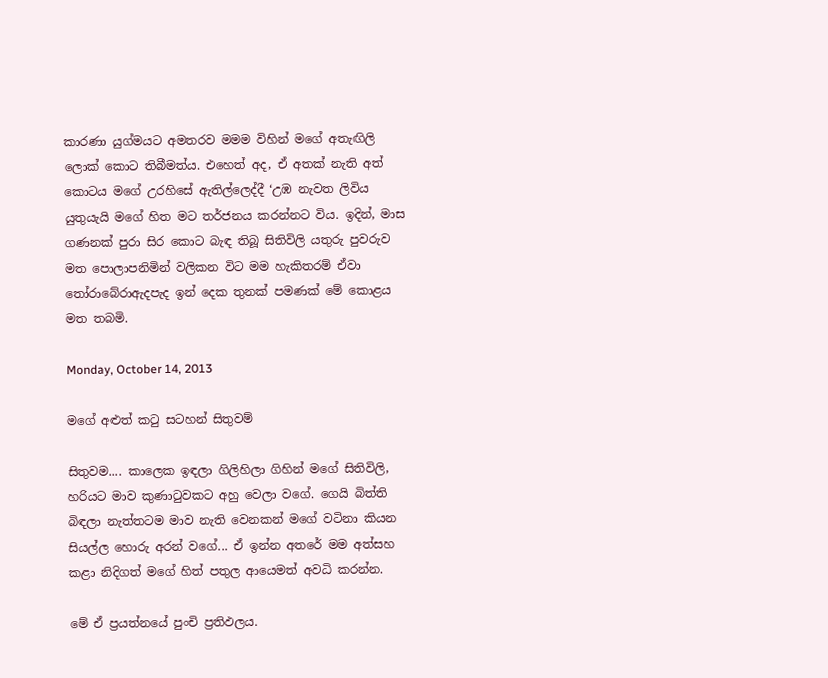කාරණා යුග්මයට අමතරව මමම විහින් මගේ අතැඟිලි ලොක් කොට තිබීමත්ය. එහෙත් අද, ඒ අතක් නැති අත් කොටය මගේ උරහිසේ ඇතිල්ලෙද්දී ‘උඹ නැවත ලිවිය යුතුයැයි මගේ හිත මට තර්ජනය කරන්නට විය. ඉදින්, මාස ගණනක් පුරා සිර කොට බැඳ තිබූ සිතිවිලි යතුරු පුවරුව මත පොලාපනිමින් වලිකන විට මම හැකිතරම් ඒවා තෝරාබේරාඇදපැද ඉන් දෙක තුනක් පමණක් මේ කොළය මත තබමි.

Monday, October 14, 2013

මගේ අළුත් කටු සටහන් සිතුවම්

සිතුවම.... කාලෙක ඉඳලා ගිලිහිලා ගිහින් මගේ සිතිවිලි, හරියට මාව කුණාටුවකට අහු වෙලා වගේ. ගෙයි බිත්ති බිඳලා නැත්තටම මාව නැති වෙනකන් මගේ වටිනා කියන සියල්ල හොරු අරන් වගේ... ඒ ඉන්න අතරේ මම අත්සහ කළා නිදිගත් මගේ හිත් පතුල ආයෙමත් අවධි කරන්න.

මේ ඒ ප්‍රයත්නයේ පුංචි ප්‍රතිඵලය.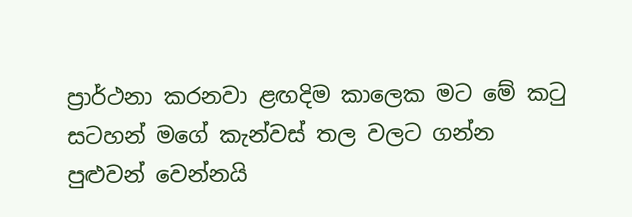ප්‍රාර්ථනා කරනවා ළඟදිම කාලෙක මට මේ කටු සටහන් මගේ කැන්වස් තල වලට ගන්න පුළුවන් වෙන්නයි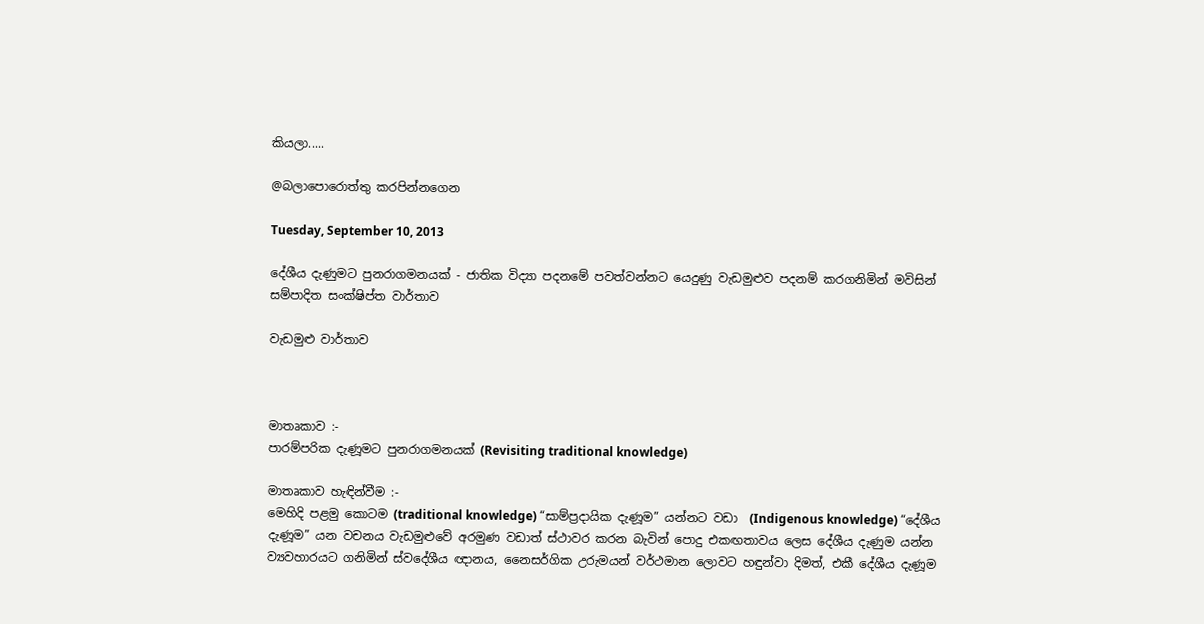කියලා.....

@බලාපොරොත්තු කරපින්නගෙන

Tuesday, September 10, 2013

දේශීය දැණුමට පුනරාගමනයක් - ජාතික විද්‍යා පදනමේ පවත්වන්නට යෙදුණු වැඩමුළුව පදනම් කරගනිමින් මවිසින් සම්පාදිත සංක්ෂිප්ත වාර්තාව

වැඩමුළු වාර්තාව



මාතෘකාව :-
පාරම්පරික දැණූමට පුනරාගමනයක් (Revisiting traditional knowledge)

මාතෘකාව හැඳින්වීම :-
මෙහිදි පළමු කොටම (traditional knowledge) “සාම්ප්‍රදායික දැණූම” යන්නට වඩා  (Indigenous knowledge) “දේශීය දැණූම” යන වචනය වැඩමුළුවේ අරමුණ වඩාත් ස්ථාවර කරන බැවින් පොදු එකඟතාවය ලෙස දේශීය දැණුම යන්න ව්‍යවහාරයට ගනිමින් ස්වදේශීය ඥානය, නෛසර්ගික උරුමයන් වර්ථමාන ලොවට හඳුන්වා දිමත්, එකී දේශීය දැණූම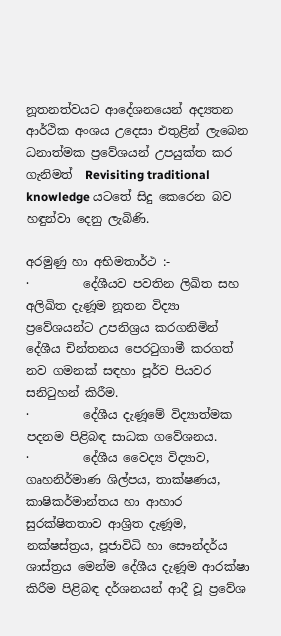නූතනත්වයට ආදේශනයෙන් අද්‍යතන ආර්ථික අංශය උදෙසා එතුළින් ලැබෙන ධනාත්මක ප්‍රවේශයන් උපයුක්ත කර ගැනිමත් ‍ Revisiting traditional knowledge යටතේ සිදු කෙරෙන බව හඳුන්වා දෙනු ලැබිණි.

අරමුණු හා අභිමතාර්ථ :-
·         දේශීයව පවතින ලිඛිත සහ අලිඛිත දැණූම නූතන විද්‍යා ප්‍රවේශයන්ට උපනිශ්‍රය කරගනිමින් දේශීය චින්තනය පෙරටුගාමී කරගත් නව ගමනක් සඳහා පූර්ව පියවර සනිටුහන් කිරීම.
·         දේශීය දැණූමේ විද්‍යාත්මක පදනම පිළිබඳ සාධක ගවේශනය.
·         දේශීය වෛද්‍ය විද්‍යාව, ගෘහනිර්මාණ ශිල්පය, තාක්ෂණය, කාෂිකර්මාන්තය හා ආහාර සුරක්ෂිතතාව ආශ්‍රිත දැණූම, නක්ෂස්ත්‍රය, පූජාවිධි හා සෞන්දර්ය ශාස්ත්‍රය මෙන්ම දේශීය දැණූම ආරක්ෂා කිරීම පිළිබඳ දර්ශනයන් ආදී වූ ප්‍රවේශ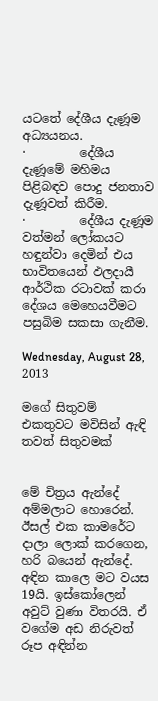යටතේ දේශීය දැණූම අධ්‍යයනය.
·         දේශීය දැණූමේ මහිමය පිළිබඳව පොදු ජනතාව දැණූවත් කිරීම.
·         දේශීය දැණූම වත්මන් ලෝකයට හඳුන්වා දෙමින් එය භාවිතයෙන් ඵලදායී ආර්ථික රටාවක් කරා දේශය මෙහෙයවීමට පසුබිම සකසා ගැනීම.

Wednesday, August 28, 2013

ම‍ගේ සිතුවම් එකතුවට මවිසින් ඇඳි තවත් සිතුවමක්


මේ චිත්‍රය ඇන්‍‍දේ අම්මලාට ‍හො‍රෙන්. ඊසල් එක කාම‍රේට දාලා ‍‍ලොක් කර‍ගෙන, හරි බ‍යෙන් ඇන්‍‍දේ. අඳින කා‍‍ලෙ මට වයස 19යි. ඉස්‍‍කෝලෙන් අවුට් වුණා විතරයි. ඒ ව‍ගේම අඩ නිරුවත් රූප අඳින්න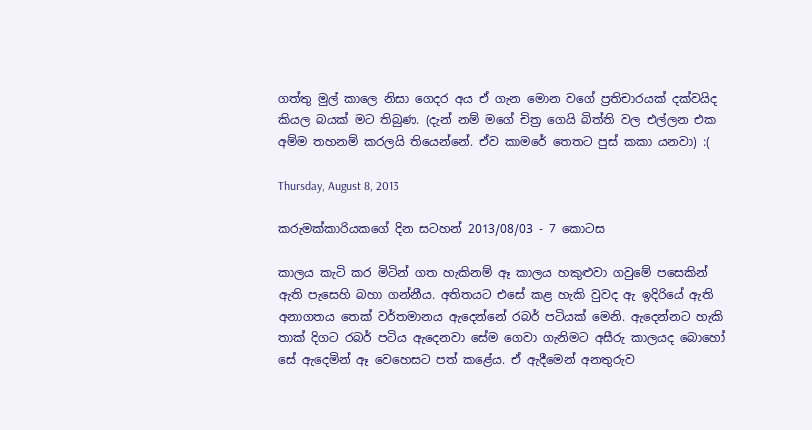ගත්තු මුල් කා‍‍ලෙ නිසා ‍ගෙදර අය ඒ ගැන ‍මොන ව‍ගේ ප්‍රතිචාරයක් දක්වයිද කියල බයක් මට තිබුණ. (දැන් නම් ම‍ගේ චිත්‍ර ‍ගෙයි බිත්ති වල එල්ලන එක අම්ම තහනම් කරලයි ති‍යෙන්‍‍නේ. ඒව කාම‍රේ ‍තෙතට පුස් කකා යනවා) :(

Thursday, August 8, 2013

කරුමක්කාරියකගේ දින සටහන් 2013/08/03 - 7 කොටස

කාලය කැටි කර මිටින් ගත හැකිනම් ඈ කාලය හකුළුවා ගවුමේ පසෙකින් ඇති පැසෙහි බහා ගන්නීය. අතිතයට එසේ කළ හැකි වුවද ඇ ඉදිරියේ ඇති අනාගතය තෙක් වර්තමානය ඇදෙන්නේ රබර් පටියක් මෙනි. ඇදෙන්නට හැකි තාක් දිගට රබර් පටිය ඇදෙනවා සේම ගෙවා ගැනිමට අසීරු කාලයද බොහෝ සේ ඇදෙමින් ඈ වෙහෙසට පත් කළේය. ඒ ඇදීමෙන් අනතුරුව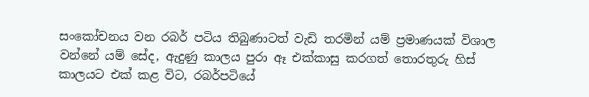සංකෝචනය වන රබර් පටිය තිබුණාටත් වැඩි තරමින් යම් ප්‍රමාණයක් විශාල වන්නේ යම් සේද, ඇදුණු කාලය පුරා ඈ එක්කාසු කරගත් තොරතුරු ‍හිස් කාලයට එක් කළ විට, රබර්පටියේ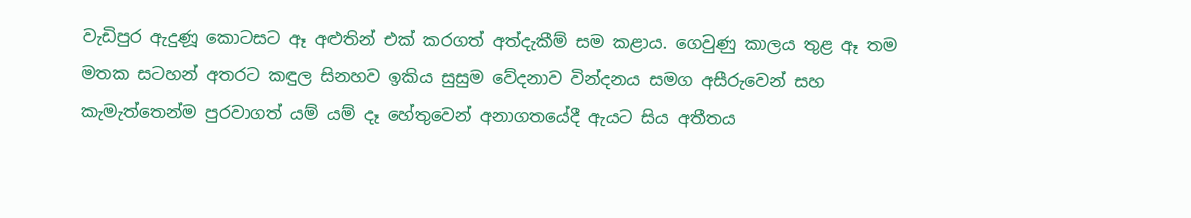වැඩිපුර ඇදුණූ කොටසට ඈ අළුතින් එක් කරගත් අත්දැකීම් සම කළාය. ගෙවුණු කාලය තුළ ඈ තම මතක සටහන් අතරට කඳුල සිනහව ඉකිය සුසුම වේදනාව වින්දනය සමග අසීරුවෙන් සහ කැමැත්තෙන්ම පුරවාගත් යම් යම් දෑ හේතුවෙන් අනාගතයේදී ඇයට සිය අතීතය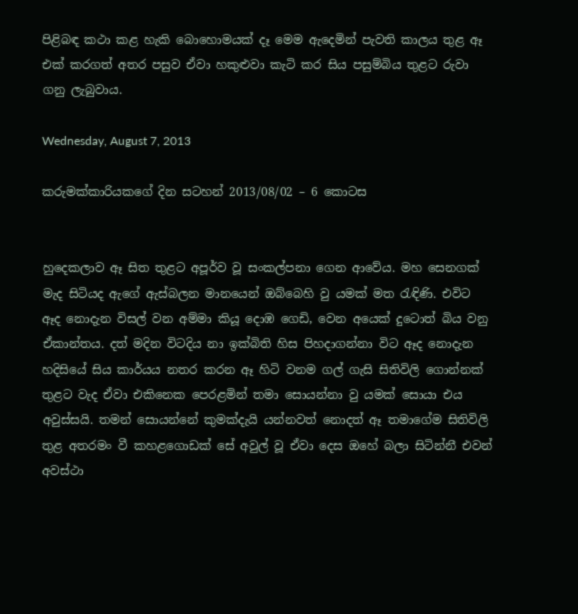පිළිබඳ කථා කළ හැකි බොහොමයක් දෑ මෙම ඇදෙමින් පැවති කාලය තුළ ඈ එක් කරගත් අතර පසුව ඒවා හකුළුවා කැටි කර සිය පසුම්බිය තුළට රුවා ගනු ලැබුවාය.

Wednesday, August 7, 2013

කරුමක්කාරියකගේ දින සටහන් 2013/08/02 – 6 කොටස


හු‍දෙකලාව ඈ සිත තුළට අපූර්ව වූ සංකල්පනා ‍ගෙන ආ‍වේය. මහ ‍සෙනගක් මැද සිටියද ඇ‍ගේ ඇස්බලන මාන‍යෙන් ඔබ්‍‍බෙහි වු යමක් මත රැඳිණි. එවිට ඈද ‍නොදැන විසල් වන අම්මා කියූ ‍දොඹ ‍ගෙඩි, වෙන අ‍යෙක් දු‍ටොත් බිය වනු ඒකාන්තය. දත් මදින විටදිය නා ඉක්බිති හිස පිහදාගන්නා විට ඈද ‍නොදැන හදිසි‍යේ සිය කාර්යය නතර කරන ඈ හිටි වනම ගල් ගැසි සිතිවිලි ‍ගොන්නක් තුළට වැද ඒවා එකි‍නෙක ‍පෙරළමින් තමා ‍සොයන්නා වු යමක් ‍සොයා එය අවුස්සයි. තමන් ‍සොයන්‍‍නේ කුමක්දැයි යන්නවත් ‍නොදත් ඈ තමා‍ගේම සිතිවිලි තුළ අතරමං වී කහළ‍ගොඩක් ‍සේ අවුල් වූ ඒවා ‍දෙස ඔ‍හේ බලා සිටින්නී එවන් අවස්ථා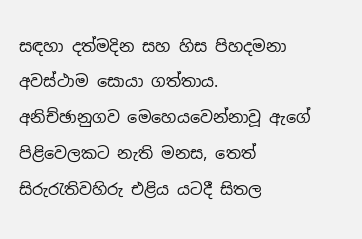සඳහා දත්මදින සහ හිස පිහදමනා අවස්ථාම ‍සොයා ගත්තාය. අනිච්ඡානුගව ‍මෙ‍හෙය‍වෙන්නාවූ ඇ‍ගේ පිළි‍වෙලකට නැති මනස, තෙත් සිරුරැතිවහිරු එළිය යටදී සිතල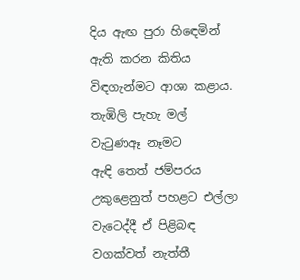දිය ඇඟ පුරා හි‍‍‍‍‍‍ඳෙමින් ඇති කරන කිතිය විඳගැන්මට ආශා කළාය. තැඹිලි පැහැ මල් වැටුණඈ නෑමට ඇඳි ‍තෙත් ජම්පරය උකු‍ළෙනුත් පහළට එල්ලා වැ‍ටෙද්දී ඒ පිළිබඳ වගක්වත් නැත්තී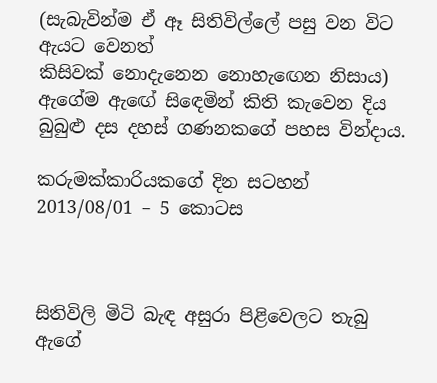(සැබැවින්ම ඒ ඈ සිතිවිල්‍‍ලේ පසු වන විට ඇයට ‍‍වෙනත් කිසිවක් ‍නොදැ‍නෙන ‍නොහැ‍ඟෙන නිසාය) ඇ‍ගේම ඇ‍‍ඟේ සි‍ඳෙමින් කිති කැ‍වෙන දිය බුබුළු දස දහස් ගණනක‍ගේ පහස වින්දාය.

කරුමක්කාරියකගේ දින සටහන් 2013/08/01 – 5 කොටස



සිතිවිලි මිටි බැඳ අසුරා පිළිවෙලට තැබු ඇගේ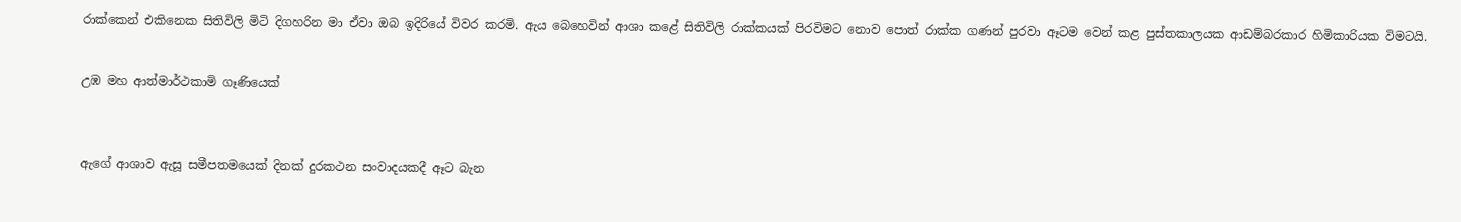රාක්කෙන් එකිනෙක සිතිවිලි මිටි දිගහරින මා ඒවා ඔබ ඉදිරියේ විවර කරමි. ඇය බෙහෙවින් ආශා කළේ සිතිවිලි රාක්කයක් පිරවිමට නොව පොත් රාක්ක ගණන් පුරවා ඈටම වෙන් කළ පුස්තකාලයක ආඩම්බරකාර හිමිකාරියක විමටයි.


උඹ මහ ආත්මාර්ථකාමි ගෑණියෙක්



ඇගේ ආශාව ඇසූ සමීපතමයෙක් දිනක් දුරකථන සංවාදයකදී ඈට බැන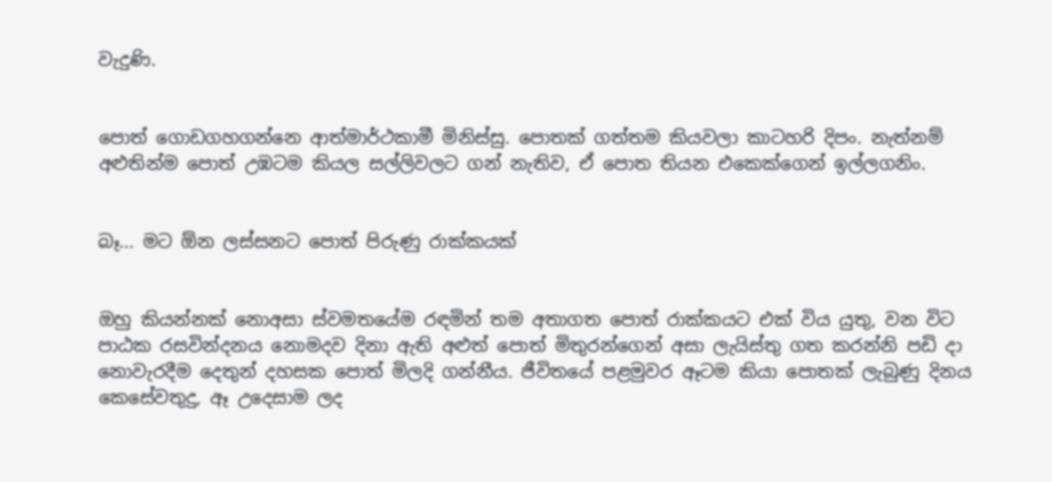වැදුණි.


පොත් ගොඩගහගන්නෙ ආත්මාර්ථකාමී මිනිස්සු. පොතක් ගත්තම කියවලා කාටහරි දිපං. නැත්නම් අළුතින්ම පොත් උඹටම කියල සල්ලිවලට ගන් නැතිව, ඒ පොත තියන එකෙක්ගෙන් ඉල්ලගනිං.


බෑ... මට ඕන ලස්සනට පොත් පිරුණු රාක්කයක්


ඔහු කියන්නක් නොඅසා ස්වමතයේම රඳමින් තම අතාගත පොත් රාක්කයට එක් විය යුතු, වන විට පාඨක රසවින්දනය නොමදව දිනා ඇති අළුත් පොත් මිතුරන්ගෙන් අසා ලැයිස්තු ගත කරන්නි පඩි දා නොවැරදීම දෙතුන් දහසක පොත් මිලදි ගන්නීය. ජීවිතයේ පළමුවර ඈටම කියා පොතක් ලැබුණු දිනය කෙසේවතුදු, ඈ උදෙසාම ලද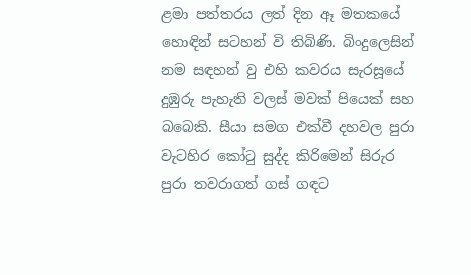ළමා පත්තරය ලත් දින ඈ මතකයේ හොඳින් සටහන් වි තිබිණි. බිංදුලෙසින් නම සඳහන් වු එහි කවරය සැරසූයේ දුඹුරු පැහැති වලස් මවක් පියෙක් සහ බබෙකි. සීයා සමග එක්වී දහවල පුරා වැටහිර කෝටු සුද්ද කිරිමෙන් සිරුර පුරා තවරාගත් ගස් ගඳට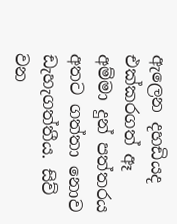ඇලෙන දහඩියද එක්කරගත් ඈ අම්මා දුන් පත්තරය අතට ගත්තා නොව ඩැහැගත්තීය. සිව් වන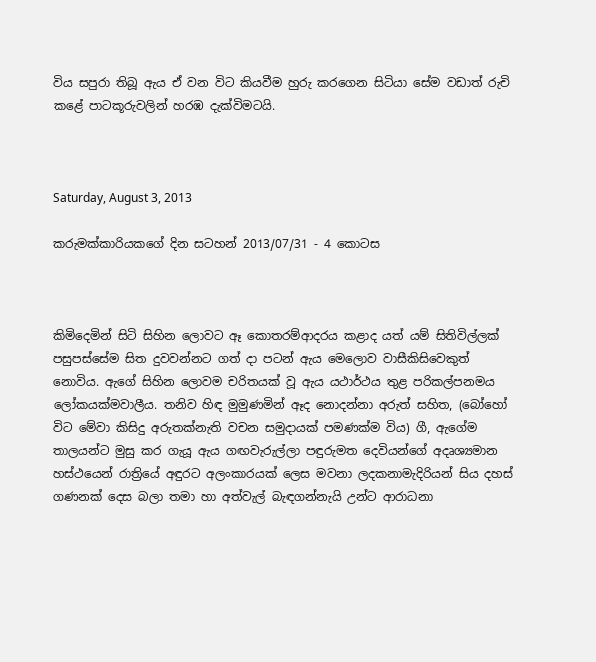විය සපුරා තිබූ ඇය ඒ වන විට කියවීම හුරු කරගෙන සිටියා සේම වඩාත් රුචි කළේ පාටකූරුවලින් හරඹ දැක්විමටයි.



Saturday, August 3, 2013

කරුමක්කාරියකගේ දින සටහන් 2013/07/31 - 4 කොටස



කිමිදෙමින් සිටි සිහින ලොවට ඈ කොතරම්ආදරය කළාද යත් යම් සිතිවිල්ලක් පසුපස්සේම සිත දුවවන්නට ගත් දා පටන් ඇය මෙලොව වාසීකිසිවෙකුත් නොවිය. ඇගේ සිහින ලොවම චරිතයක් වූ ඇය යථාර්ථය තුළ පරිකල්පනමය ලෝකයක්මවාලීය. තනිව හිඳ මුමුණමින් ඈද නොදන්නා අරුත් සහිත, (බෝහෝ විට මේවා කිසිදු අරුතක්නැති වචන සමුදායක් පමණක්ම විය) ගී, ඇගේම තාලයන්ට මුසු කර ගැයූ ඇය ගඟවැරුල්ලා පඳුරුමත දෙවියන්ගේ අදෘශ්‍යමාන හස්ථයෙන් රාත්‍රියේ අඳුරට අලංකාරයක් ලෙස මවනා ලදකනාමැදිරියන් සිය දහස් ගණනක් දෙස බලා තමා හා අත්වැල් බැඳගන්නැයි උන්ට ආරාධනා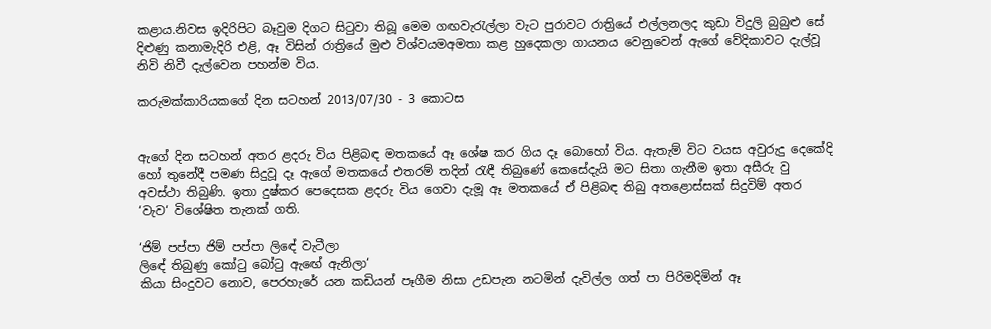කළාය.නිවස ඉදිරිපිට බෑවුම දිගට සිටුවා තිබූ මෙම ගඟවැරැල්ලා වැට පුරාවට රාත්‍රියේ එල්ලනලද කුඩා විදුලි බුබුළු සේ දිළුණු කනාමැදිරි එළි, ඈ විසින් රාත්‍රි‍යේ මුළු විශ්වයමඅමතා කළ හුදෙකලා ගායනය වෙනුවෙන් ඇගේ වේදිකාවට දැල්වූ නිවි නිවී දැල්වෙන පහන්ම විය.

කරුමක්කාරියකගේ දින සටහන් 2013/07/30 - 3 කොටස


ඇගේ දින සටහන් අතර ළදරු විය පිළිබඳ මතකයේ ඈ ශේෂ කර ගිය දෑ බොහෝ විය. ඇතැම් විට වයස අවුරුදු දෙකේදි හෝ තුනේදී පමණ සිදුවූ දෑ ඇගේ මතකයේ එතරම් තදින් රැඳී තිබුණේ කෙසේදැයි මට සිතා ගැනීම ඉතා අසීරු වු අවස්ථා තිබුණි. ඉතා දුෂ්කර පෙදෙසක ළදරු විය ගෙවා දැමූ ඈ මතකයේ ඒ පිළිබඳ තිබු අතළොස්සක් සිදුවිම් අතර ‘වැව‘ විශේෂිත තැනක් ගති.

‘ජිම් පප්පා ජිම් පප්පා ලිඳේ වැටීලා
ලිඳේ තිබුණු කෝටු බෝටු ඇඟේ ඇනිලා‘
කියා සිංදුවට නොව, පෙරහැරේ යන කඩියන් පෑගීම නිසා උඩපැන නටමින් දැවිල්ල ගත් පා පිරිමදිමින් ඈ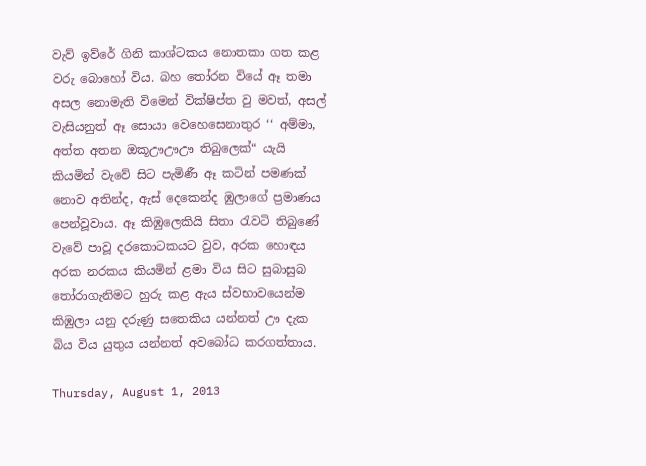වැව් ඉව්රේ ගිනි කාශ්ටකය නොතකා ගත කළ වරු බොහෝ විය. බහ තෝරන වියේ ඈ තමා අසල නොමැති විමෙන් වික්ෂිප්ත වු මවත්, අසල් වැසියනුත් ඈ සොයා වෙහෙසෙනාතුර ‘‘ අම්මා, අත්ත අතන ඔකූඌඌඌ තිබුලෙක්“ යැයි කියමින් වැවේ සිට පැමිණී ඈ කටින් පමණක් නොව අතින්ද, ඇස් දෙකෙන්ද ඹුලාගේ ප්‍රමාණය පෙන්වූවාය. ඈ කිඹුලෙකියි සිතා රැවටි තිබුණේ වැවේ පාවූ දරකොටකයට වුව, අරක හොඳය අරක නරකය කියමින් ළමා විය සිට සුබාසුබ තෝරාගැනිමට හුරු කළ ඇය ස්වභාවයෙන්ම කිඹුලා යනු දරුණු සතෙකිය යන්නත් ඌ දැක බිය විය යුතුය යන්නත් අවබෝධ කරගත්තාය.

Thursday, August 1, 2013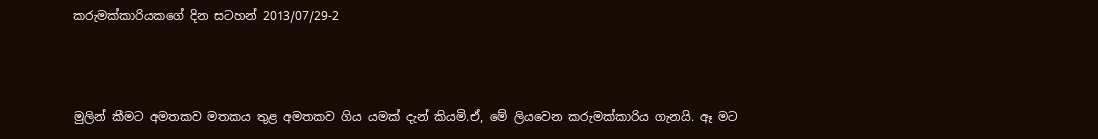කරුමක්කාරියකගේ දින සටහන් 2013/07/29-2



මුලින් කීමට අමතකව මතකය තුළ අමතකව ගිය යමක් දැන් කියමි.ඒ, මේ ලියවෙන කරුමක්කාරිය ගැනයි. ඈ මට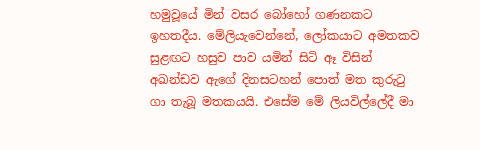හමුවූයේ මින් වසර බෝහෝ ගණනකට ඉහතදීය. මේලියැවෙන්නේ, ලෝකයාට අමතකව සුළඟට හසුව පාව යමින් සිටි ඈ විසින් අඛන්ඩව ඇගේ දිනසටහන් පොත් මත කුරුටු ගා තැබූ මතකයයි. එසේම මේ ලියවිල්ලේදී මා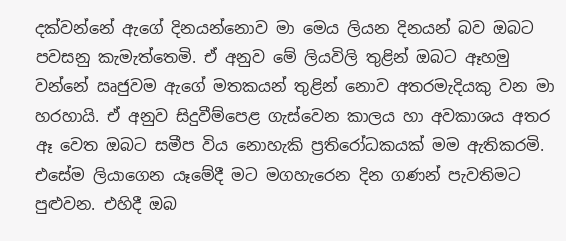දක්වන්නේ ඇගේ දිනයන්නොව මා මෙය ලියන දිනයන් බව ඔබට පවසනු කැමැත්තෙමි. ඒ අනුව මේ ලියවිලි තුළින් ඔබට ඈහමු වන්නේ ඍජුවම ඇගේ මතකයන් තුළින් නොව අතරමැදියකු වන මා හරහායි. ඒ අනුව සිදුවීම්පෙළ ගැස්වෙන කාලය හා අවකාශය අතර ඈ වෙත ඔබට සමීප විය නොහැකි ප්‍රතිරෝධකයක් මම ඇතිකරමි. එසේම ලියාගෙන යෑමේදී මට මගහැරෙන දින ගණන් පැවතිමට පුළුවන. එහිදී ඔබ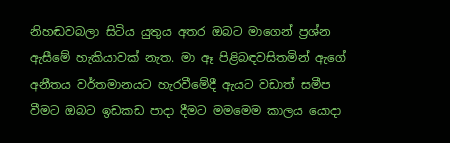නිහඬවබලා සිටිය යුතුය අතර ඔබට මාගෙන් ප්‍රශ්න ඇසීමේ හැකියාවක් නැත. මා ඈ පිළිබඳවසිතමින් ඇගේ අනීතය වර්තමානයට හැරවීමේදී ඇයට වඩාත් සමීප වීමට ඔබට ඉඩකඩ පාදා දීමට මමමෙම කාලය යොදා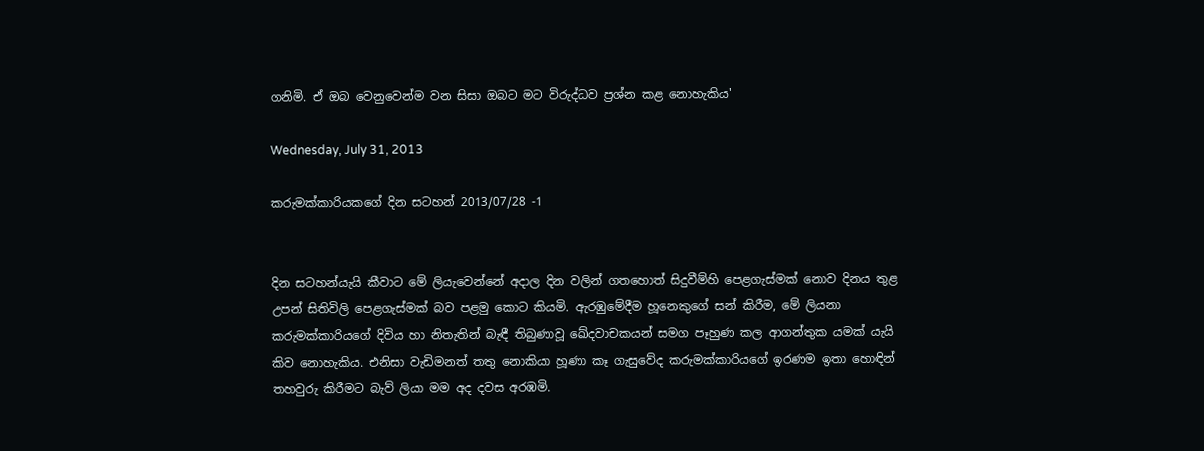ගනිමි. ඒ ඔබ වෙනුවෙන්ම වන සිසා ඔබට මට විරුද්ධව ප්‍රශ්න කළ නොහැකිය'

Wednesday, July 31, 2013

කරුමක්කාරියකගේ දින සටහන් 2013/07/28 -1


දින සටහන්යැයි කීවාට මේ ලියැවෙන්නේ අදාල දින වලින් ගතහොත් සිදුවීම්හි පෙළගැස්මක් නොව දිනය තුළ උපන් සිතිවිලි පෙළගැස්මක් බව පළමු කොට කියමි. ඇරඹුමේදීම හූනෙකුගේ සන් කිරීම, මේ ලියනා කරුමක්කාරියගේ දිවිය හා නිතැතින් බැඳී තිබුණාවූ ඛේදවාචකයන් සමග පෑහුණ කල ආගන්තුක යමක් යැයි කිව නොහැකිය. එනිසා වැඩිමනත් තතු නොකියා හූණා කෑ ගැසුවේද කරුමක්කාරියගේ ඉරණම ඉතා හොඳින් තහවුරු කිරීමට බැව් ලියා මම අද දවස අරඹමි.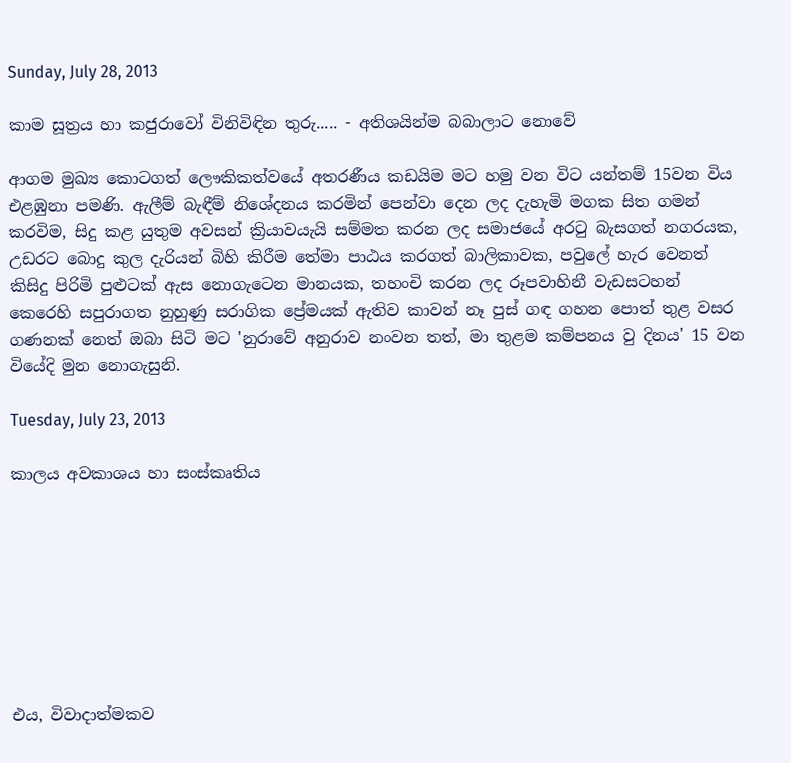Sunday, July 28, 2013

කාම සූත්‍රය හා කජුරාවෝ විනිවිඳින තුරු..... - අතිශයින්ම බබාලාට නොවේ

ආගම මුඛ්‍ය කොටගත් ලෞකිකත්වයේ අතරණීය කඩයිම මට හමු වන විට යන්තම් 15වන විය එළඹුනා පමණි. ඇලීම් බැඳීම් නිශේදනය කරමින් පෙන්වා දෙන ලද දැහැමි මගක සිත ගමන් කරවිම, සිදු කළ යුතුම අවසන් ක්‍රියාවයැයි සම්මත කරන ලද සමාජයේ අරටු බැසගත් නගරයක, උඩරට බොදු කුල දැරියන් බිහි කිරීම තේමා පාඨය කරගත් බාලිකාවක, පවුලේ හැර වෙනත් කිසිදු පිරිමි පුළුටක් ඇස නොගැටෙන මානයක, තහංචි කරන ලද රූපවාහිනී වැඩසටහන් කෙරෙහි සපුරාගත නුහුණු සරාගික ප්‍රේමයක් ඇතිව කාවන් නෑ පුස් ගඳ ගහන පොත් තුළ වසර ගණනක් නෙත් ‍ඔබා සිටි මට 'නුරාවේ අනුරාව නංවන තත්, මා තුළම කම්පනය වු දිනය' 15 වන වියේදි මුන නොගැසුනි.

Tuesday, July 23, 2013

කාලය අවකාශය හා සංස්කෘතිය








එය, විවාදාත්මකව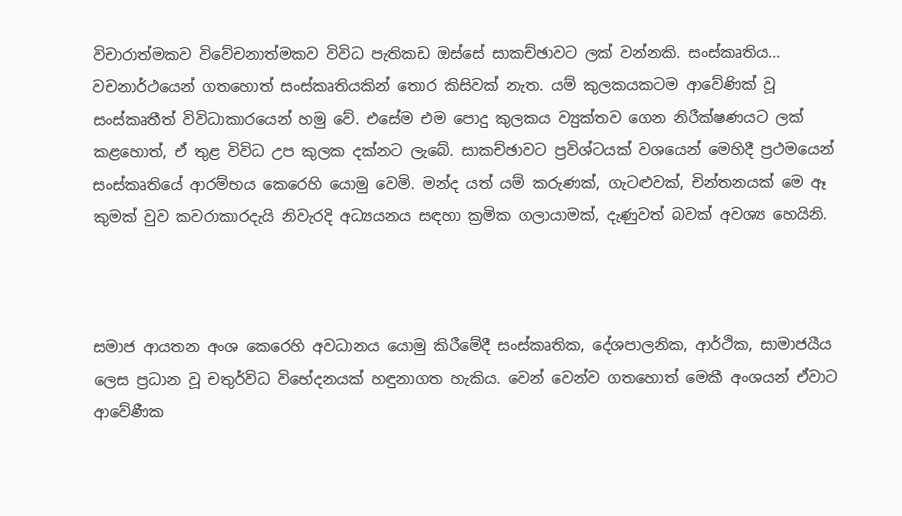විචාරාත්මකව විවේචනාත්මකව විවිධ පැතිකඩ ඔස්සේ සාකච්ඡාවට ලක් වන්නකි. සංස්කෘතිය... වචනාර්ථයෙන් ගතහොත් සංස්කෘතියකින් තොර කිසිවක් නැත. යම් කුලකයකටම ආවේණික් වූ සංස්කෘතීත් විවිධාකාරයෙන් හමු වේ. එසේම එම පොදු කුලකය ව්‍යුක්තව ගෙන නිරීක්ෂණයට ලක් කළහොත්, ඒ තුළ විවිධ උප කුලක දක්නට ලැබේ. සාකච්ඡාවට ප්‍රවිශ්ටයක් වශයෙන් මෙහිදී ප්‍රථමයෙන් සංස්කෘතියේ ආරම්භය කෙරෙහි යොමු වෙමි. මන්ද යත් යම් කරුණක්, ගැටළුවක්, චින්තනයක් මෙ ඈ කුමක් වුව කවරාකාරදැයි නිවැරදි අධ්‍යයනය සඳහා ක්‍රමික ගලායාමක්, දැණුවත් බවක් අවශ්‍ය හෙයිනි.



සමාජ ආයතන අංශ කෙරෙහි අවධානය යොමු කිරීමේදී සංස්කෘතික, දේශපාලනික, ආර්ථික, සාමාජයීය ලෙස ප්‍රධාන වූ චතුර්විධ විභේදනයක් හඳුනාගත හැකිය. වෙන් වෙන්ව ගතහොත් මෙකී අංශයන් ඒවාට ආවේණීක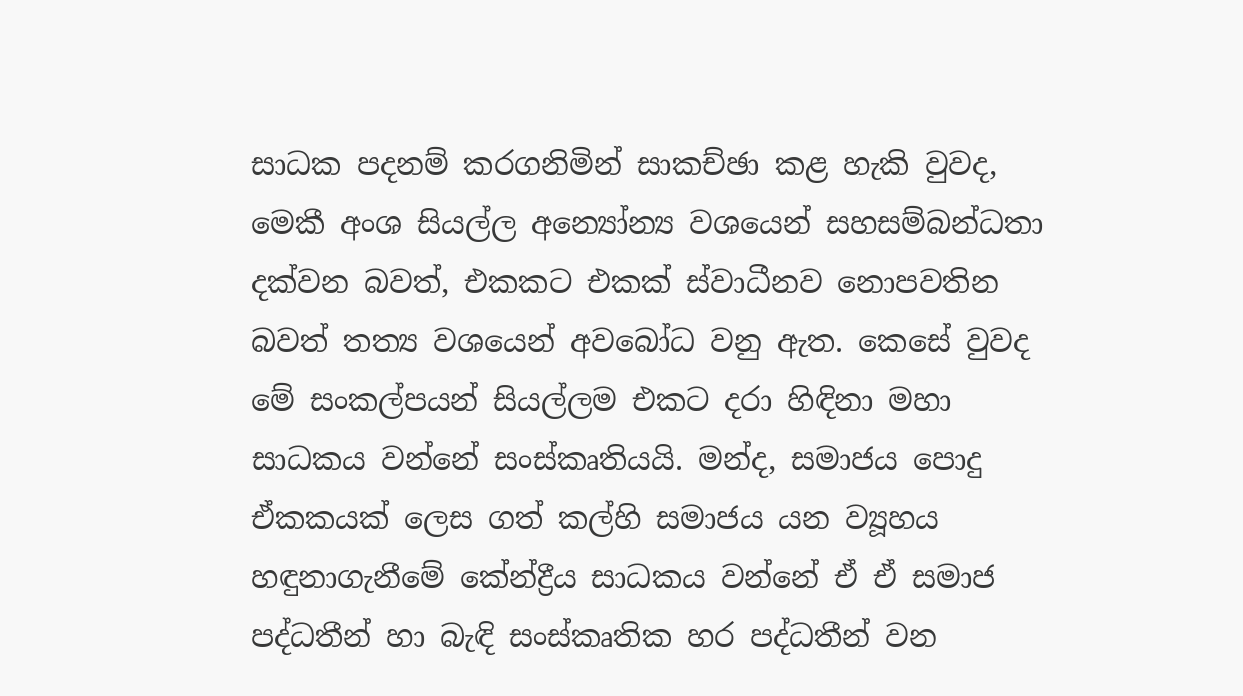සාධක පදනම් කරගනිමින් සාකච්ඡා කළ හැකි වුවද, මෙකී අංශ සියල්ල අන්‍යෝන්‍ය වශයෙන් සහසම්බන්ධතා දක්වන බවත්, එකකට එකක් ස්වාධීනව නොපවතින බවත් තත්‍ය වශයෙන් අවබෝධ වනු ඇත. කෙසේ වුවද මේ සංකල්පයන් සියල්ලම එකට දරා හිඳිනා මහා සාධකය වන්නේ සංස්කෘතියයි. මන්ද, සමාජය පොදු ඒකකයක් ලෙස ගත් කල්හි සමාජය යන ව්‍යූහය හඳුනාගැනීමේ කේන්ද්‍රීය සාධකය වන්නේ ඒ ඒ සමාජ පද්ධතීන් හා බැඳි සංස්කෘතික හර පද්ධතීන් වන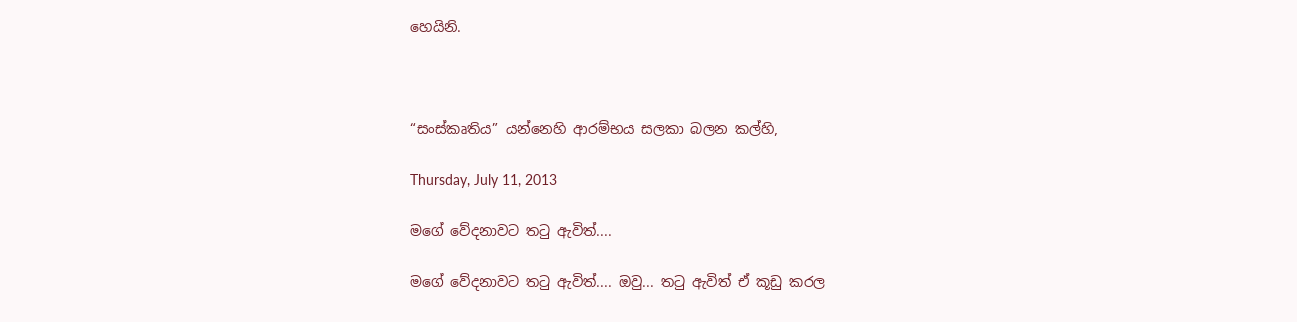හෙයිනි.



“සංස්කෘතිය” යන්නෙහි ආරම්භය සලකා බලන කල්හි,

Thursday, July 11, 2013

ම‍ගේ ‍වේදනාවට තටු ඇවිත්....

ම‍ගේ ‍වේදනාවට තටු ඇවිත්.... ඔවු... තටු ඇවිත් ඒ කූඩු කරල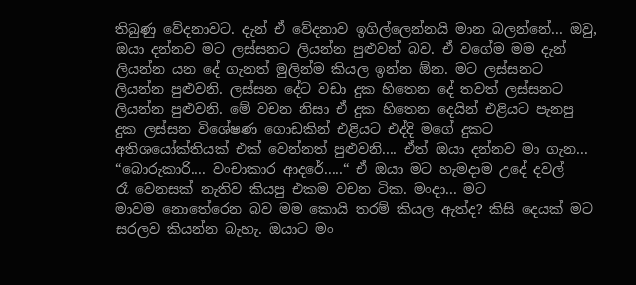තිබුණු ‍වේදනාවට. දැන් ඒ ‍වේදනාව ඉගිල්‍‍ලෙන්නයි මාන බලන්‍‍නේ... ඔවු, ඔයා දන්නව මට ලස්සනට ලියන්න පුළුවන් බව. ඒ ව‍ගේම මම දැන් ලියන්න යන ‍දේ ගැනත් මුලින්ම කියල ඉන්න ඕන. මට ලස්සනට ලියන්න පුළුවනි. ලස්සන ‍දේට වඩා දුක හි‍තෙන ‍දේ තවත් ලස්සනට ලියන්න පුළුවනි. මේ වචන නිසා ඒ දුක හි‍තෙන ‍දෙයින් එළියට පැනපු දුක ලස්සන වි‍ශේෂණ ‍ගොඩකින් එළියට එද්දි ම‍ගේ දුකට අතිශ‍යෝක්තියක් එක් ‍වෙන්නත් පුළුවනි.... ඒත් ඔයා දන්නව මා ගැන... “බොරුකාරි.... වංචාකාර ආද‍රේ.....“ ඒ ඔයා මට හැමදාම උ‍දේ දවල් රෑ ‍වෙනසක් නැතිව කියපු එකම වචන ටික. මංදා... මට මාවම ‍නො‍තේ‍රෙන බව මම ‍කොයි තරම් කියල ඇත්ද? කිසි ‍දෙයක් මට සරලව කියන්න බැහැ. ඔයාට මං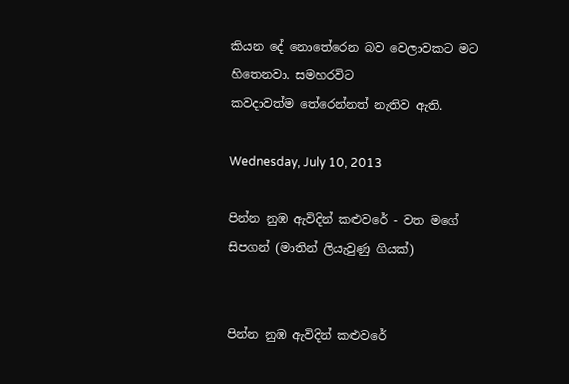කියන ‍දේ ‍‍නො‍තේ‍රෙන බව ‍වෙලාවකට මට හි‍තෙනවා. සමහරවිට කවදාවත්ම ‍තේ‍රෙන්නත් නැතිව ඇති.

Wednesday, July 10, 2013

පින්න නුඹ ඇවිදින් කළුවරේ - වත මගේ සිපගන් (මාතින් ලියැවුණු ගියක්)


පින්න නුඹ ඇවිදින් කළුවරේ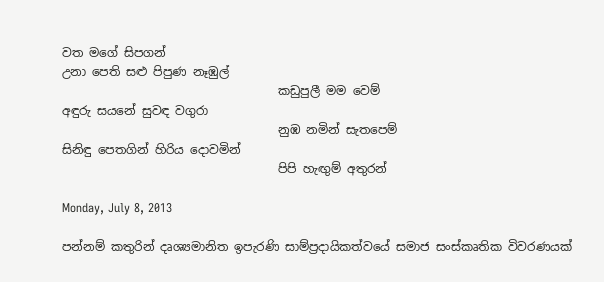වත මගේ සිපගන්
උනා පෙති සළු පිපුණ නෑඹුල්
                                    කඩුපුලී මම වෙම්
අඳුරු සයනේ සුවඳ වගුරා
                                    නුඹ නමින් සැතපෙම්
සිනිඳු පෙතගින් හිරිය දොවමින්
                                    පිපි හැඟුම් අතුරන්

Monday, July 8, 2013

පන්නම් කතුරින් දෘශ්‍යමානිත ඉපැරණි සාම්ප්‍රදායිකත්වයේ සමාජ සංස්කෘතික විවරණයක්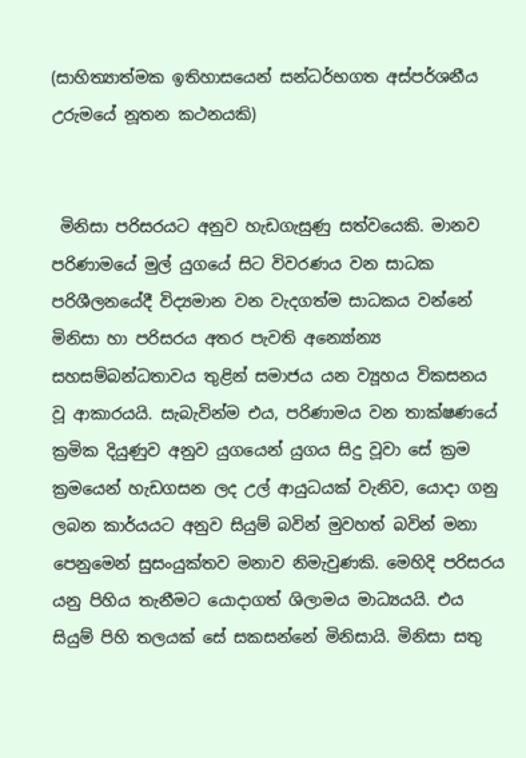(සාහිත්‍යාත්මක ඉතිහාසයෙන් සන්ධර්භගත අස්පර්ශනීය උරුමයේ නූතන කථනයකි)


 මිනිසා පරිසරයට අනුව හැඩගැසුණු සත්වයෙකි. මානව පරිණාමයේ මුල් යුගයේ සිට විවරණය වන සාධක පරිශීලනයේදී විද්‍යමාන වන වැදගත්ම සාධකය වන්නේ මිනිසා හා පරිසරය අතර පැවති අන්‍යෝන්‍ය සහසම්බන්ධතාවය තුළින් සමාජය යන ව්‍යූහය විකසනය වූ ආකාරයයි. සැබැවින්ම එය, පරිණාමය වන තාක්ෂණයේ ක්‍රමික දියුණුව අනුව යුගයෙන් යුගය සිදු වූවා සේ ක්‍රම ක්‍රමයෙන් හැඩගසන ලද උල් ආයුධයක් වැනිව, යොදා ගනු ලබන කාර්යයට අනුව සියුම් බවින් මුවහත් බවින් මනා පෙනුමෙන් සුසංයුක්තව මනාව නිමැවුණකි. මෙහිදි පරිසරය යනු පිහිය තැනීමට යොදාගත් ශිලාමය මාධ්‍යයයි. එය සියුම් පිහි තලයක් සේ සකසන්නේ මිනිසායි. මිනිසා සතු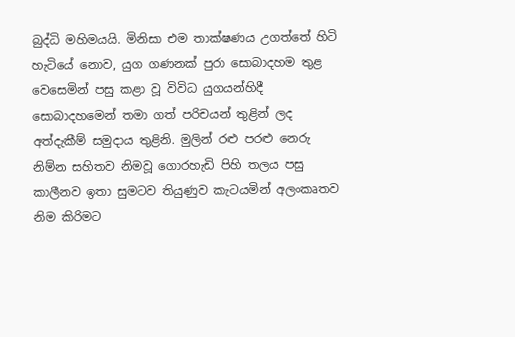බුද්ධි මහිමයයි. මිනිසා එම තාක්ෂණය උගත්තේ හිටි හැටියේ නොව, යුග ගණනක් පුරා සොබාදහම තුළ වෙසෙමින් පසු කළා වූ විවිධ යුගයන්හිදී සොබාදහමෙන් තමා ගත් පරිචයන් තුළින් ලද අත්දැකීම් සමුදාය තුළිනි. මුලින් රළු පරළු නෙරු නිම්න සහිතව නිමවූ ගොරහැඩි පිහි තලය පසු කාලීනව ඉතා සුමටව තියුණුව කැටයමින් අලංකෘතව නිම කිරිමට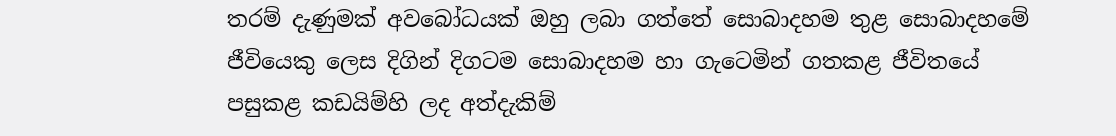තරම් දැණුමක් අවබෝධයක් ඔහු ලබා ගත්තේ සොබාදහම තුළ සොබාදහමේ ජීවියෙකු ලෙස දිගින් දිගටම සොබාදහම හා ගැටෙමින් ගතකළ ජීවිතයේ පසුකළ කඩයිම්හි ලද අත්දැකිම්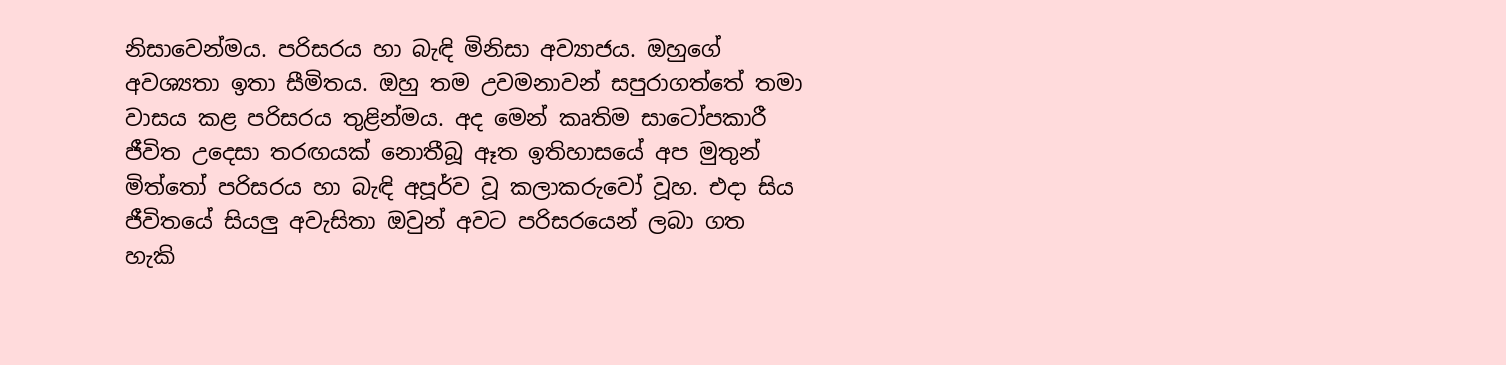නිසාවෙන්මය. පරිසරය හා බැඳි මිනිසා අව්‍යාජය. ඔහුගේ අවශ්‍යතා ඉතා සීමිතය. ඔහු තම උවමනාවන් සපුරාගත්තේ තමා වාසය කළ පරිසරය තුළින්මය. අද මෙන් කෘතිම සාටෝපකාරී ජීවිත උදෙසා තරඟයක් නොතීබූ ඈත ඉතිහාසයේ අප මුතුන් මිත්තෝ පරිසරය හා බැඳි අපූර්ව වූ කලාකරුවෝ වූහ. එදා සිය ජීවිතයේ සියලු අවැසිතා ඔවුන් අවට පරිසරයෙන් ලබා ගත හැකි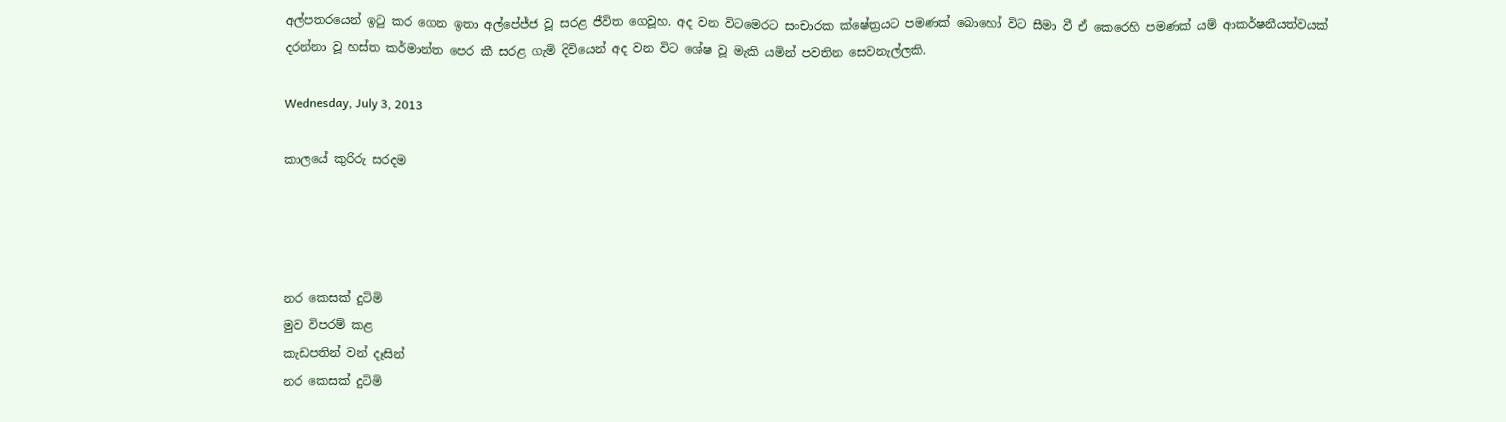අල්පතරයෙන් ඉටු කර ගෙන ඉතා අල්පේජ්ජ වූ සරළ ජීවිත ගෙවූහ. අද වන විටමෙරට සංචාරක ක්ෂේත්‍රයට පමණක් බොහෝ විට සීමා වී ඒ කෙරෙහි පමණක් යම් ආකර්ෂනීයත්වයක් දරන්නා වූ හස්ත කර්මාන්ත පෙර කී සරළ ගැමි දිවියෙන් අද වන විට ශේෂ වූ මැකි යමින් පවතින සෙවනැල්ලකි.

Wednesday, July 3, 2013

කාලයේ කුරිරු සරදම




නර කෙසක් දුටිමි
මුව විපරම් කළ
කැඩපතින් වන් දෑසින්
නර කෙසක් දුටිමි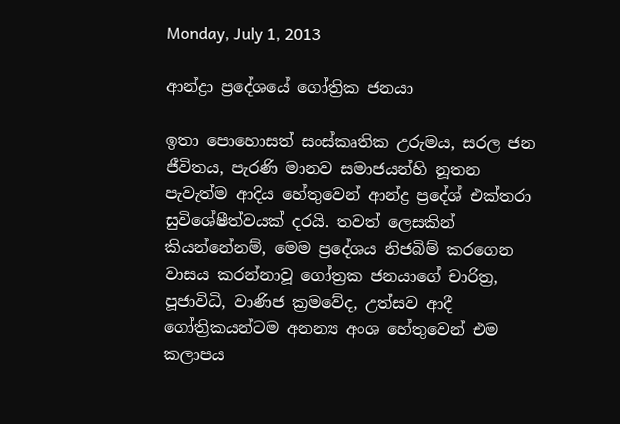Monday, July 1, 2013

ආන්ද්‍රා ප්‍රදේශයේ ගෝත්‍රික ජනයා

ඉතා පොහොසත් සංස්කෘතික උරුමය, සරල ජන ජීවිතය, පැරණි මානව සමාජයන්හි නූතන පැවැත්ම ආදිය හේතුවෙන් ආන්ද්‍ර ප්‍රදේශ් එක්තරා සුවිශේෂීත්වයක් දරයි. තවත් ලෙසකින් කියන්නේනම්, මෙම ප්‍රදේශය නිජබිම් කරගෙන වාසය කරන්නාවූ ගෝත්‍රක ජනයාගේ චාරිත්‍ර, පූජාවිධි, වාණිජ ක්‍රමවේද, උත්සව ආදී ගෝත්‍රිකයන්ටම අනන්‍ය අංශ හේතුවෙන් එම කලාපය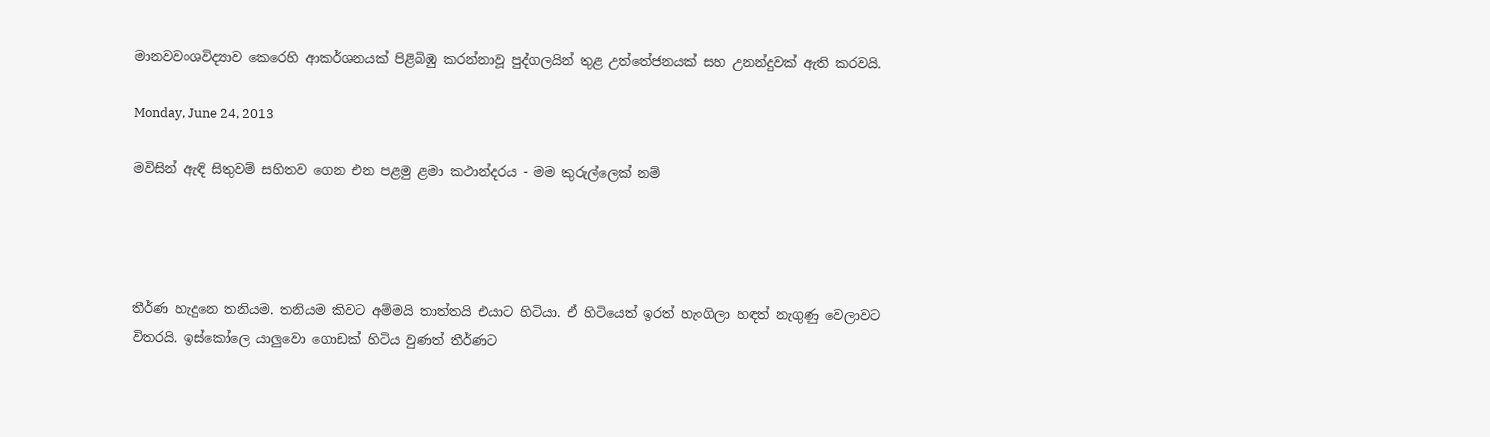මානවවංශවිද්‍යාව කෙරෙහි ආකර්ශනයක් පිළිබිඹු කරන්නාවූ පුද්ගලයින් තුළ උත්තේජනයක් සහ උනන්දුවක් ඇති කරවයි.

Monday, June 24, 2013

මවිසින් ඇඳි සිතුවම් සහිතව ගෙන එන පළමු ළමා කථාන්දරය - මම කුරුල්ලෙක් නම්




තීර්ණ හැදුනෙ තනියම. තනියම කිවට අම්මයි තාත්තයි එයාට හිටියා. ඒ හිටියෙත් ඉරත් හැංගිලා හඳත් නැගුණු වෙලාවට විතරයි. ඉස්කෝලෙ යාලුවො ගොඩක් හිටිය වුණත් තීර්ණට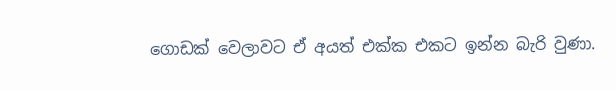ගොඩක් වෙලාවට ඒ අයත් එක්ක එකට ඉන්න බැරි වුණා.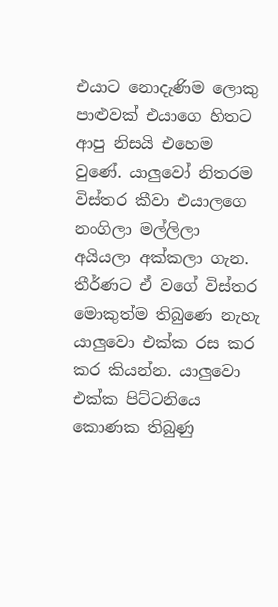එයාට නොදැණිම ලොකු පාළුවක් එයාගෙ හිතට ආපු නිසයි එහෙම වුණේ. යාලුවෝ නිතරම විස්තර කීවා එයාලගෙ නංගිලා මල්ලිලා අයියලා අක්කලා ගැන. තීර්ණට ඒ වගේ විස්තර මොකුත්ම තිබුණෙ නැහැ යාලුවො එක්ක රස කර කර කියන්න. යාලුවො එක්ක පිට්ටනියෙ කොණක තිබුණු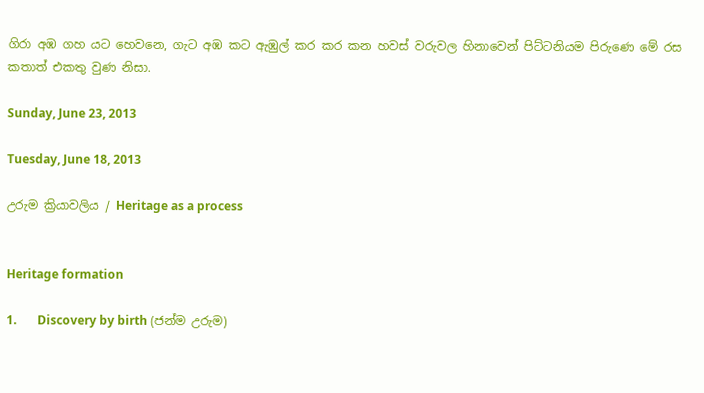ගිරා අඹ ගහ යට හෙවනෙ, ගැට අඹ කට ඇඹුල් කර කර කන හවස් වරුවල හිනාවෙන් පිට්ටනියම පිරුණෙ මේ රස කතාත් එකතු වුණ නිසා.

Sunday, June 23, 2013

Tuesday, June 18, 2013

උරුම ක්‍රියාවලිය / Heritage as a process


Heritage formation

1.       Discovery by birth (ජන්ම උරුම)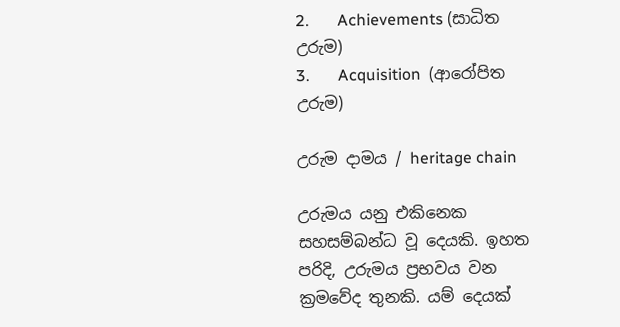2.       Achievements (සාධිත උරුම)
3.       Acquisition  (ආරෝපිත උරුම)

උරුම දාමය / heritage chain

උරුමය යනු එකිනෙක සහසම්බන්ධ වූ දෙයකි. ඉහත පරිදි, උරුමය ප්‍රභවය වන ක්‍රමවේද තුනකි. යම් දෙයක්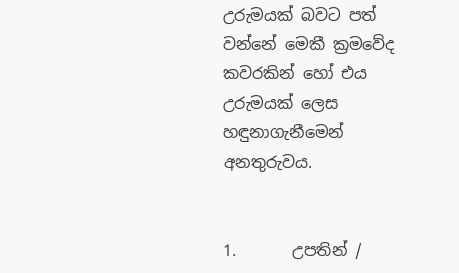උරුමයක් බවට පත් වන්නේ මෙකී ක්‍රමවේද කවරකින් හෝ එය උරුමයක් ලෙස හඳුනාගැනීමෙන් අනතුරුවය.


1.       උපතින් /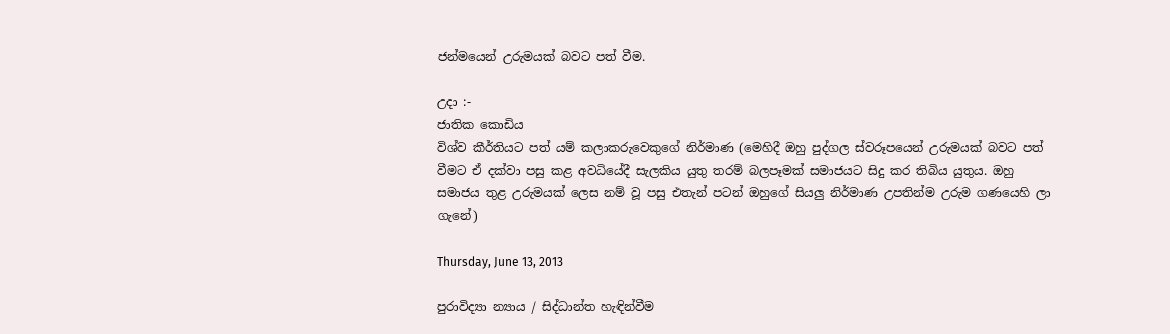ජන්මයෙන් උරුමයක් බවට පත් වීම.

උදා :-
ජාතික කොඩිය
විශ්ව කීර්තියට පත් යම් කලාකරුවෙකුගේ නිර්මාණ (මෙහිදී ඔහු පුද්ගල ස්වරූපයෙන් උරුමයක් බවට පත් වීමට ඒ දක්වා පසු කළ අවධියේදී සැලකිය යුතු තරම් බලපෑමක් සමාජයට සිදු කර තිබිය යුතුය. ඔහු සමාජය තුළ උරුමයක් ලෙස නම් වූ පසු එතැන් පටන් ඔහුගේ සියලු නිර්මාණ උපතින්ම උරුම ගණයෙහි ලා ගැනේ)

Thursday, June 13, 2013

පුරාවිද්‍යා න්‍යාය / සිද්ධාන්ත හැඳින්වීම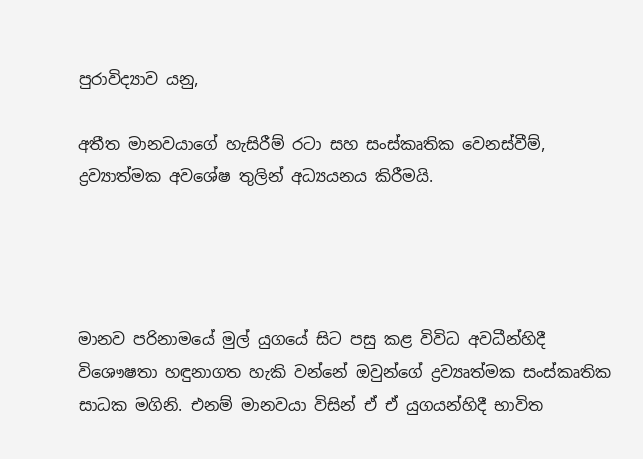පුරාවිද්‍යාව යනු,

අතීත මානවයාගේ හැසිරීම් රටා සහ සංස්කෘතික වෙනස්වීම්, ද්‍රව්‍යාත්මක අවශේෂ තුලින් අධ්‍යයනය කිරීමයි.




මානව පරිනාමයේ මුල් යුගයේ සිට පසු කළ විවිධ අවධීන්හිදී විශෞෂතා හඳුනාගත හැකි වන්නේ ඔවුන්ගේ ද්‍රව්‍යෘත්මක සංස්කෘතික සාධක මගිනි. එනම් මානවයා විසින් ඒ ඒ යුගයන්හිදී භාවිත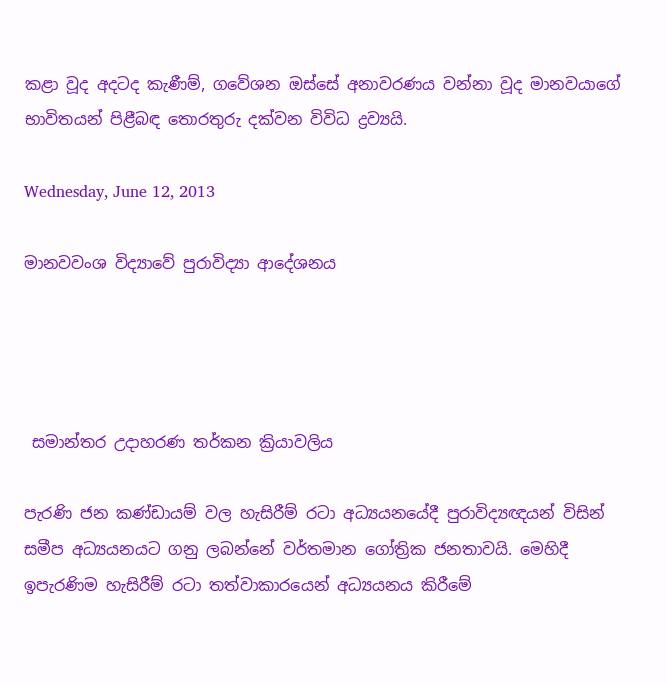කළා වූද අදටද කැණීම්, ගවේශන ඔස්සේ අනාවරණය වන්නා වූද මානවයාගේ භාවිතයන් පිළීබඳ තොරතුරු දක්වන විවිධ ද්‍රව්‍යයි.

Wednesday, June 12, 2013

මානවවංශ විද්‍යාවේ පුරාවිද්‍යා ආදේශනය




 සමාන්තර උදාහරණ තර්කන ක්‍රියාවලිය

පැරණි ජන කණ්ඩායම් වල හැසිරීම් රටා අධ්‍යයනයේදී පුරාවිද්‍යඥයන් විසින් සමීප අධ්‍යයනයට ගනු ලබන්නේ වර්තමාන ගෝත්‍රික ජනතාවයි. මෙහිදී ඉපැරණිම හැසිරීම් රටා තත්වාකාරයෙන් අධ්‍යයනය කිරීමේ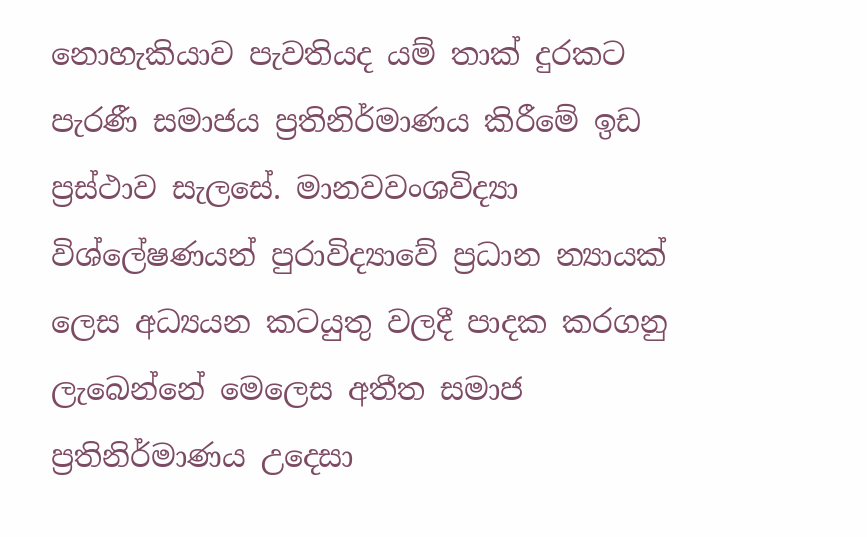නොහැකියාව පැවතියද යම් තාක් දුරකට පැරණී සමාජය ප්‍රතිනිර්මාණය කිරීමේ ඉඩ ප්‍රස්ථාව ‍සැලසේ. මානවවංශවිද්‍යා විශ්ලේෂණයන් පුරාවිද්‍යාවේ ප්‍රධාන න්‍යායක් ලෙස අධ්‍යයන කටයුතු වලදී පාදක කරගනු ලැබෙන්නේ මෙලෙස අතීත සමාජ ප්‍රතිනිර්මාණය උදෙසා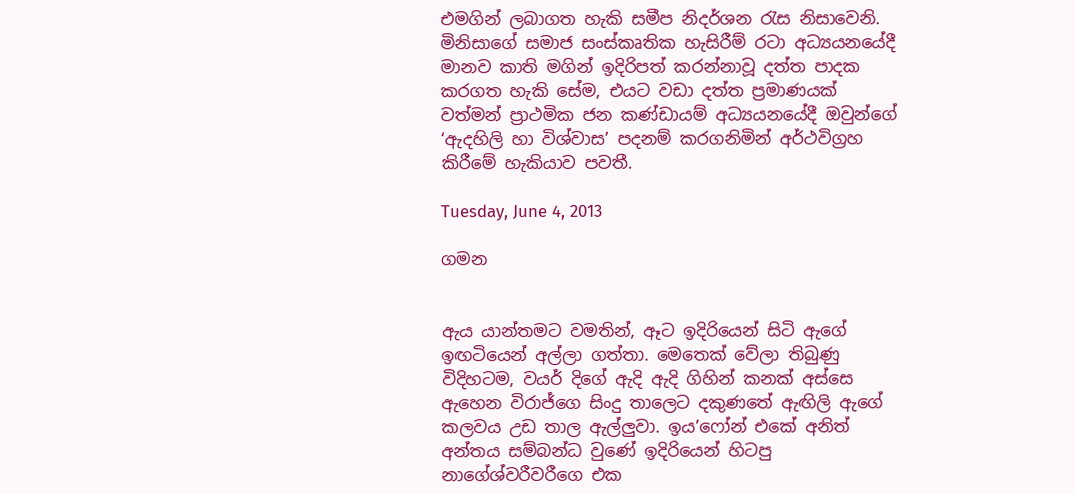එමගින් ලබාගත හැකි සමීප නිදර්ශන රැස නිසාවෙනි. මිනිසාගේ සමාජ සංස්කෘතික හැසිරීම් රටා අධ්‍යයනයේදී මානව කාති මගින් ඉදිරිපත් කරන්නාවූ දත්ත පාදක කරගත හැකි සේම, එයට වඩා දත්ත ප්‍රමාණයක් වත්මන් ප්‍රාථමික ජන කණ්ඩායම් අධ්‍යයනයේදී ඔවුන්ගේ ‘ඇදහිලි හා විශ්වාස’ පදනම් කරගනිමින් අර්ථවිග්‍රහ කිරීමේ හැකියාව පවතී.

Tuesday, June 4, 2013

ගමන


ඇය යාන්තමට වමතින්, ඈට ඉදිරියෙන් සිටි ඇගේ ඉඟටියෙන් අල්ලා ගත්තා. මෙතෙක් වේලා තිබුණු විදිහටම, වයර් දිගේ ඇදි ඇදි ගිහින් කනක් අස්සෙ ඇහෙන විරාජ්ගෙ සිංදු තාලෙට දකුණතේ ඇඟිලි ඇගේ කලවය උඩ තාල ඇල්ලුවා. ඉය’ෆෝන් එකේ අනිත් අන්තය සම්බන්ධ වුණේ ඉදිරියෙන් හිටපු නාගේශ්වරීවරීගෙ එක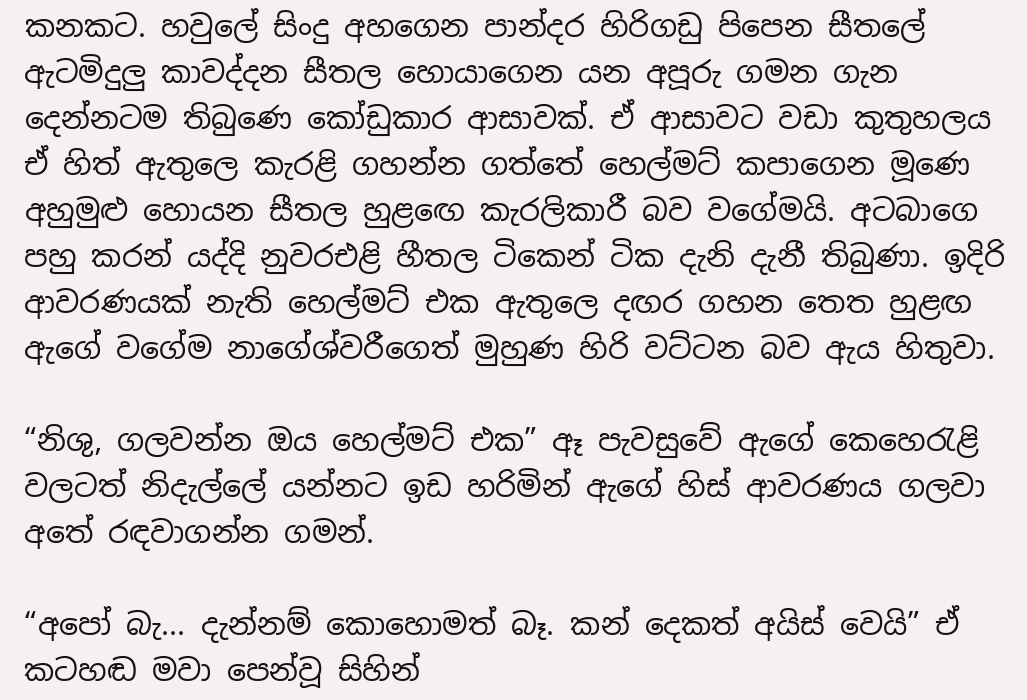කනකට. හවුලේ සිංදු අහගෙන පාන්දර හිරිගඩු පිපෙන සීතලේ ඇටමිදුලු කාවද්දන සීතල හොයාගෙන යන අපූරු ගමන ගැන දෙන්නටම තිබුණෙ කෝඩුකාර ආසාවක්. ඒ ආසාවට වඩා කුතුහලය ඒ හිත් ඇතුලෙ කැරළි ගහන්න ගත්තේ හෙල්මට් කපාගෙන මූණෙ අහුමුළු හොයන සීතල හුළ‍ඟෙ කැරලිකාරී බව වගේමයි. අටබාගෙ පහු කරන් යද්දි නුවරඑළි හීතල ටිකෙන් ටික දැනි දැනී තිබුණා. ඉදිරි ආවරණයක් නැති හෙල්මට් එක ඇතුලෙ දඟර ගහන තෙත හුළඟ ඇගේ වගේම නාගේශ්වරීගෙත් මුහුණ හිරි වට්ටන බව ඇය හිතුවා.

“නිශු, ගලවන්න ඔය හෙල්මට් එක” ඈ පැවසුවේ ඇගේ කෙහෙරැළි වලටත් නිදැල්ලේ යන්නට ඉඩ හරිමින් ඇගේ හිස් ආවරණය ගලවා අතේ රඳවාගන්න ගමන්.

“අපෝ බැ... දැන්නම් කොහොමත් බෑ. කන් දෙකත් අයිස් වෙයි” ඒ කටහඬ මවා පෙන්වූ සිහින්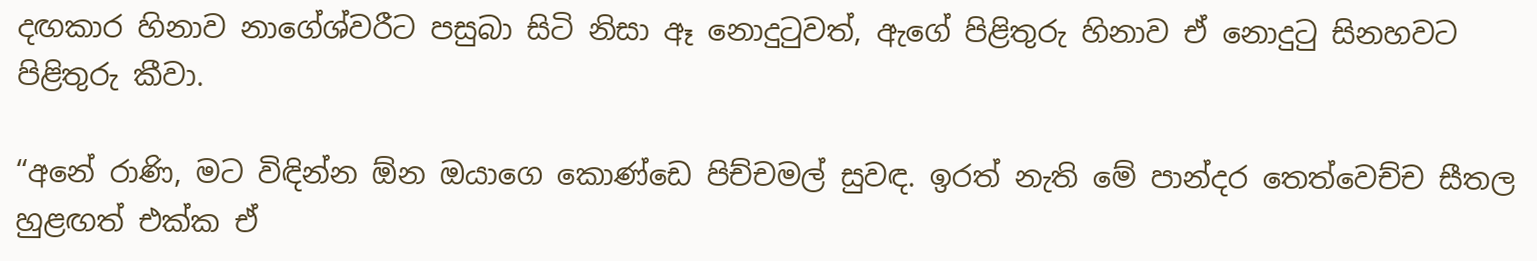දඟකාර හිනාව නාගේශ්වරීට පසුබා සිටි නිසා ඈ නොදුටුවත්, ඇගේ පිළිතුරු හිනාව ඒ නොදුටු සිනහවට පිළිතුරු කීවා.

“අනේ රාණි, මට විඳින්න ඕන ඔයාගෙ කොණ්ඩෙ පිච්චමල් සුවඳ. ඉරත් නැති මේ පාන්දර තෙත්වෙච්ච සීතල හුළඟත් එක්ක ඒ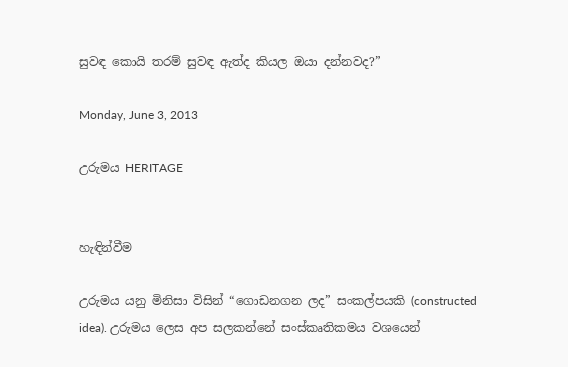සුවඳ කොයි තරම් සුවඳ ඇත්ද කියල ඔයා දන්නවද?”

Monday, June 3, 2013

උරුමය HERITAGE


හැඳින්වීම

උරුමය යනු මිනිසා විසින් “ගොඩනගන ලද” සංකල්පයකි (constructed idea). උරුමය ලෙස අප සලකන්නේ සංස්කෘතිකමය වශයෙන්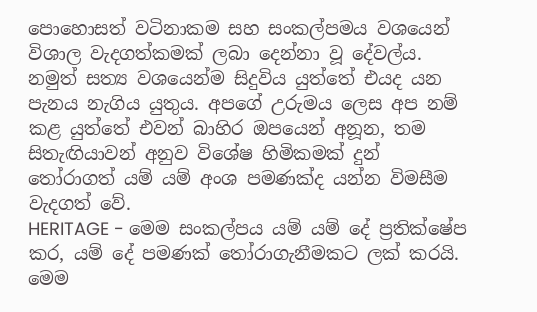පොහොසත් වටිනාකම සහ සංකල්පමය වශයෙන් විශාල වැදගත්කමක් ලබා දෙන්නා වූ දේවල්ය. නමුත් සත්‍ය වශයෙන්ම සිදුවිය යුත්තේ එයද යන පැනය නැගිය යුතුය. අපගේ උරුමය ලෙස අප නම් කළ යුත්තේ එවන් බාහිර ඔපයෙන් අනූන, තම සිතැඟියාවන් අනුව විශේෂ හිමිකමක් දුන් තෝරාගත් යම් යම් අංශ පමණක්ද යන්න විමසීම වැදගත් වේ.
HERITAGE - මෙම සංකල්පය යම් යම් දේ ප්‍රතික්ෂේප කර, යම් දේ පමණක් තෝරාගැනීමකට ලක් කරයි. මෙම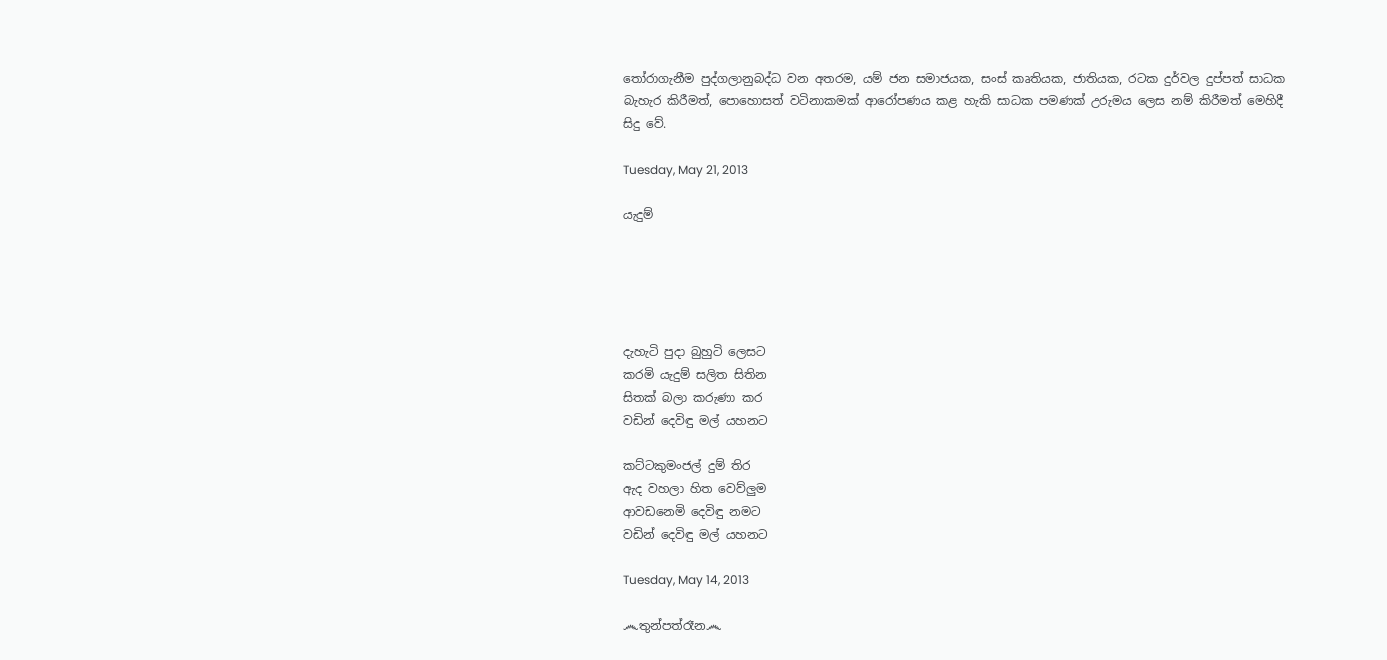තෝරාගැනීම පුද්ගලානුබද්ධ වන අතරම, යම් ජන සමාජයක, සංස් කෘතියක, ජාතියක, රටක දුර්වල දුප්පත් සාධක බැහැර කිරීමත්, පොහොසත් වටිනාකමක් ආරෝපණය කළ හැකි සාධක පමණක් උරුමය ලෙස නම් කිරීමත් මෙහිදී සිදු වේ.

Tuesday, May 21, 2013

යැදුම්





දැහැටි පුදා බුහුටි ලෙසට
කරමි යැදුම් සලිත සිතින
සිතක් බලා කරුණා කර
වඩින් දෙවිඳු මල් යහනට

කට්ටකුමංජල් දුම් තිර
ඇද වහලා හිත වෙව්ලුම
ආවඩනෙමි දෙවිඳු නමට
වඩින් දෙවිඳු මල් යහනට

Tuesday, May 14, 2013

෴තුන්පත්රෑන෴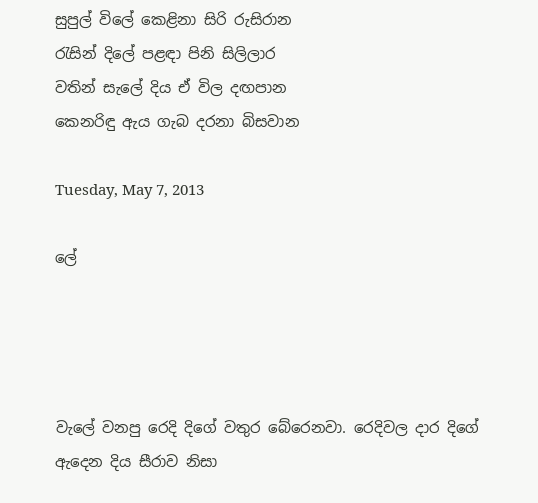සුපුල් විලේ කෙළිනා සිරි රුසිරාන
රැසින් දිලේ පළඳා පිනි සිලිලාර
වතින් සැලේ දිය ඒ විල දඟපාන
කෙනරිඳු ඇය ගැබ දරනා බිසවාන

Tuesday, May 7, 2013

ලේ




වැලේ වනපු රෙදි දිගේ වතුර බේරෙනවා. රෙදිවල දාර දිගේ ඇදෙන දිය සීරාව නිසා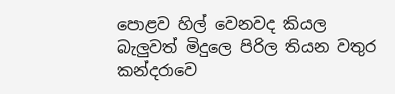පොළව හිල් වෙනවද කියල බැලුවත් මිදුලෙ පිරිල තියන වතුර කන්දරාවෙ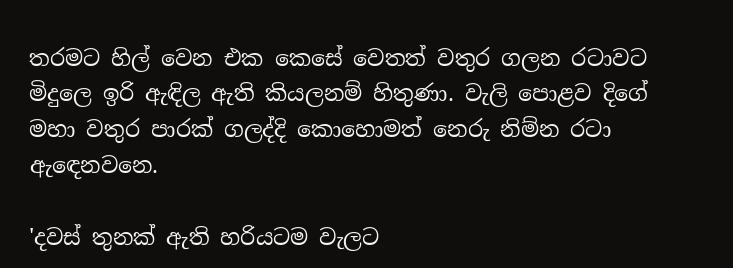තරමට හිල් වෙන එක කෙසේ වෙතත් වතුර ගලන රටාවට මිදුලෙ ඉරි ඇඳිල ඇති කියලනම් හිතුණා. වැලි පොළව දිගේ මහා වතුර පාරක් ගලද්දි කොහොමත් නෙරු නිම්න රටා ඇඳෙනවනෙ.

'දවස් තුනක් ඇති හරියටම වැලට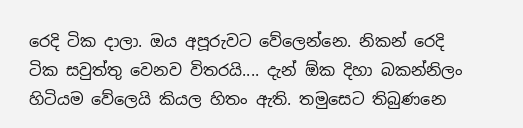රෙදි ටික දාලා. ඔය අපූරුවට වේලෙන්නෙ. නිකන් රෙදි ටික සවුත්තු වෙනව විතරයි.... දැන් ඕක දිහා බකන්නිලං හිටියම වේලෙයි කියල හිතං ඇති. තමුසෙට තිබුණනෙ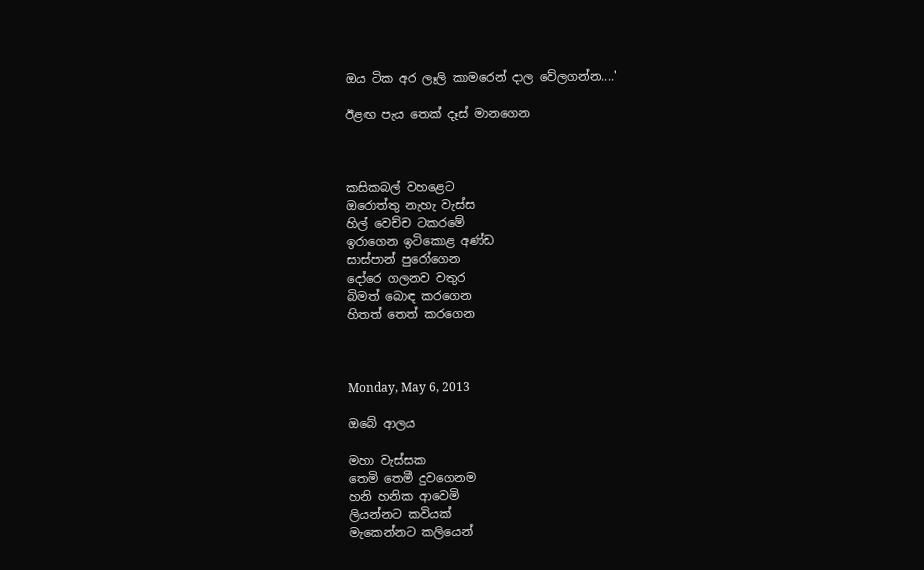ඔය ටික අර ලෑලි කාමරෙන් දාල වේලගන්න....'

ඊළඟ පැය තෙක් දෑස් මානගෙන



කසිකබල් වහළෙට
ඔරොත්තු නැහැ වැස්ස
හිල් වෙච්ච ටකරමේ
ඉරාගෙන ඉටිකොළ අණ්ඩ
සාස්පාන් පුරෝගෙන
දෝරෙ ගලනව වතුර
බිමත් බොඳ කරගෙන
හිතත් තෙත් කරගෙන



Monday, May 6, 2013

ඔබේ ආලය

මහා වැස්සක
තෙමි තෙමී දුවගෙනම
හනි හනික ආවෙමි
ලියන්නට කවියක්
මැකෙන්නට කලියෙන්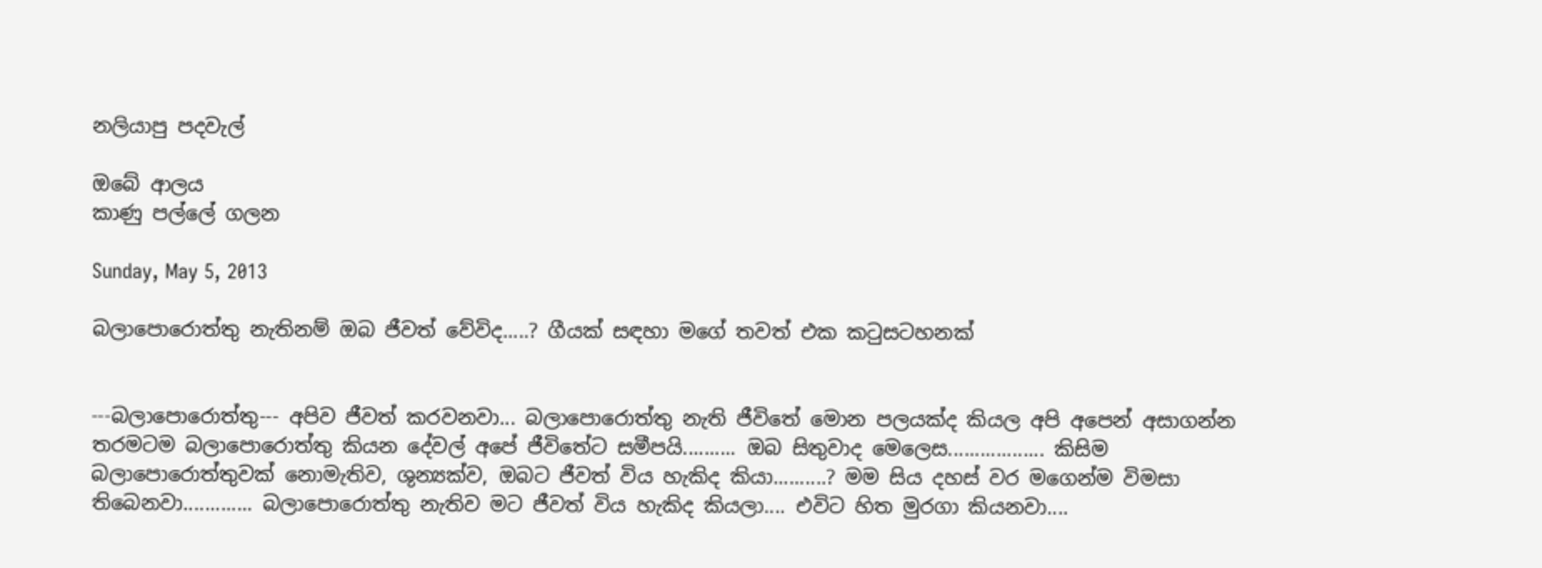නලියාපු පදවැල්

ඔබේ ආලය
කාණු පල්ලේ ගලන

Sunday, May 5, 2013

බලාපොරොත්තු නැතිනම් ඔබ ජීවත් වේවිද.....? ගීයක් සඳහා මගේ තවත් එක කටුසටහනක්


---බලාපොරොත්තු--- අපිව ජීවත් කරවනවා... බලාපොරොත්තු නැති ජීවිතේ මොන පලයක්ද කියල අපි අපෙන් අසාගන්න තරමටම බලාපොරොත්තු කියන දේවල් අපේ ජීවිතේට සමීපයි.......... ඔබ සිතුවාද මෙලෙස.................. කිසිම බලාපොරොත්තුවක් නොමැතිව, ශුන්‍යක්ව, ඔබට ජීවත් විය හැකිද කියා..........? මම සිය දහස් වර මගෙන්ම විමසා තිබෙනවා............. බලාපොරොත්තු නැතිව මට ජීවත් විය හැකිද කියලා.... එවිට හිත මුරගා කියනවා....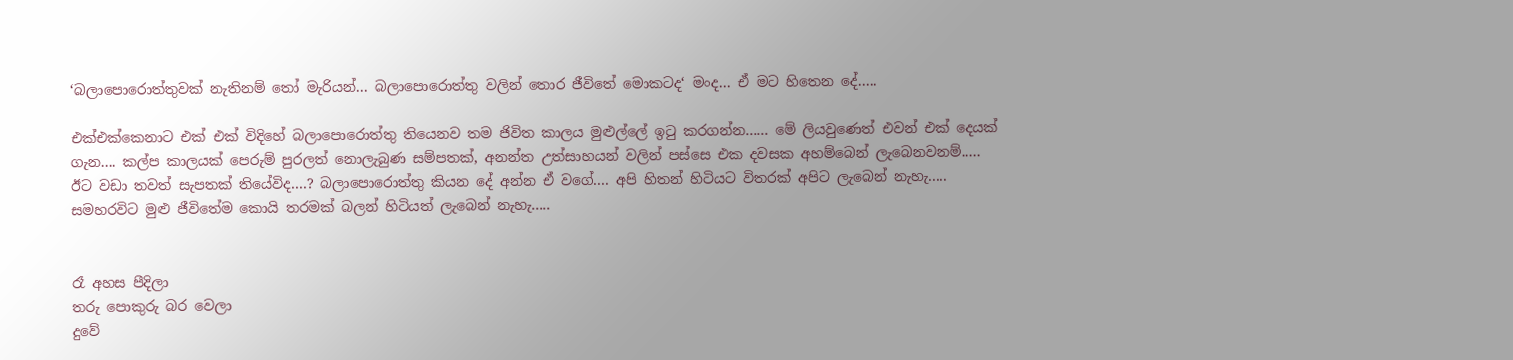‘බලාපොරොත්තුවක් නැතිනම් තෝ මැරියන්... බලාපොරොත්තු වලින් තොර ජීවිතේ මොකටද‘ මංද... ඒ මට හිතෙන දේ.....

එක්එක්කෙනාට එක් එක් විදිහේ බලාපොරොත්තු තියෙනව තම ජිවිත කාලය මුළුල්ලේ ඉටු කරගන්න...... මේ ලියවුණෙත් එවන් එක් දෙයක් ගැන.... කල්ප කාලයක් පෙරුම් පුරලත් නොලැබුණ සම්පතක්, අනන්ත උත්සාහයන් වලින් පස්සෙ එක දවසක අහම්බෙන් ලැබෙනවනම්..... ඊට වඩා තවත් සැපතක් තියේවිද....? බලාපොරොත්තු කියන දේ අන්න ඒ වගේ.... අපි හිතන් හිටියට විතරක් අපිට ලැබෙන් නැහැ..... සමහරවිට මුළු ජීවිතේම කොයි තරමක් බලන් හිටියත් ලැබෙන් නැහැ.....


රෑ අහස පීදිලා
තරු පොකුරු බර වෙලා
දුවේ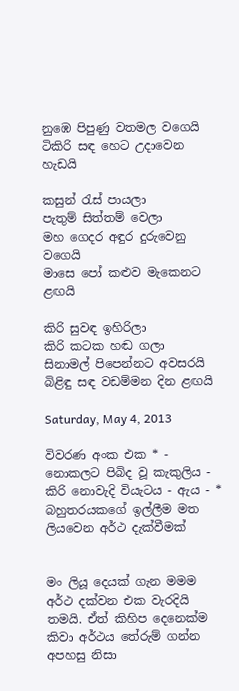නුඹෙ පිපුණු වතමල වගෙයි
ටිකිරි සඳ හෙට උදාවෙන හැඩයි

කසුන් රැස් පායලා
පැතුම් සිත්තම් වෙලා
මහ ගෙදර අඳුර දුරුවෙනු වගෙයි
මාසෙ පෝ කළුව මැකෙනට ළඟයි

කිරි සුවඳ ඉහිරිලා
කිරි කටක හඬ ගලා
සිනාමල් පිපෙන්නට අවසරයි
බිළිඳු සඳ වඩම්මන දින ළඟයි

Saturday, May 4, 2013

විවරණ අංක එක * - නොකලට පිබිද වූ කැකුලිය - කිරි ‍නොවැදි වියැටය - ඇය - * බහුතරයකගේ ඉල්ලීම මත ලියවෙන අර්ථ දැක්වීමක්


මං ලියූ දෙයක් ගැන මමම අර්ථ දක්වන එක වැරදියි තමයි. ඒත් කිහිප දෙනෙක්ම කිවා අර්ථය තේරුම් ගන්න අපහසු නිසා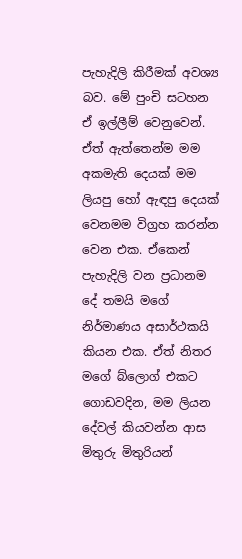පැහැදිලි කිරීමක් අවශ්‍ය බව. මේ පුංචි සටහන ඒ ඉල්ලීම් වෙනුවෙන්. ඒත් ඇත්තෙන්ම මම අකමැති දෙයක් මම ලියපු හෝ ඇඳපු දෙයක් වෙනමම විග්‍රහ කරන්න වෙන එක. ඒකෙන් පැහැදිලි වන ප්‍රධානම දේ තමයි මගේ නිර්මාණය අසාර්ථකයි කියන එක. ඒත් නිතර මගේ බ්ලොග් එකට ගොඩවදින, මම ලියන දේවල් කියවන්න ආස මිතුරු මිතුරියන්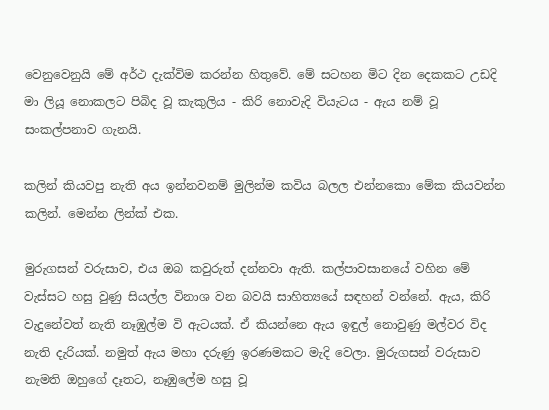වෙනුවෙනුයි මේ අර්ථ දැක්විම කරන්න හිතුවේ. මේ සටහන මිට දින දෙකකට උඩදි මා ලියූ නොකලට පිබිද වූ කැකුලිය - කිරි ‍නොවැදි වියැටය - ඇය නම් වූ සංකල්පනාව ගැනයි.

කලින් කියවපු නැති අය ඉන්නවනම් මුලින්ම කවිය බලල එන්නකො මේක කියවන්න කලින්. මෙන්න ලින්ක් එක.

මුරුගසන් වරුසාව, එය ඔබ කවුරුත් දන්නවා ඇති. කල්පාවසානයේ වහින මේ වැස්සට හසු වුණු සියල්ල විනාශ වන බවයි සාහිත්‍යයේ සඳහන් වන්නේ. ඇය, කිරි වැදුනේවත් නැති නෑඹුල්ම වි ඇටයක්. ඒ කියන්නෙ ඇය ඉඳුල් නොවුණු මල්වර විද නැති දැරියක්. නමුත් ඇය මහා දරුණු ඉරණමකට මැදි වෙලා. මුරුගසන් වරුසාව නැමති ඔහුගේ දෑතට, නෑඹුලේම හසු වූ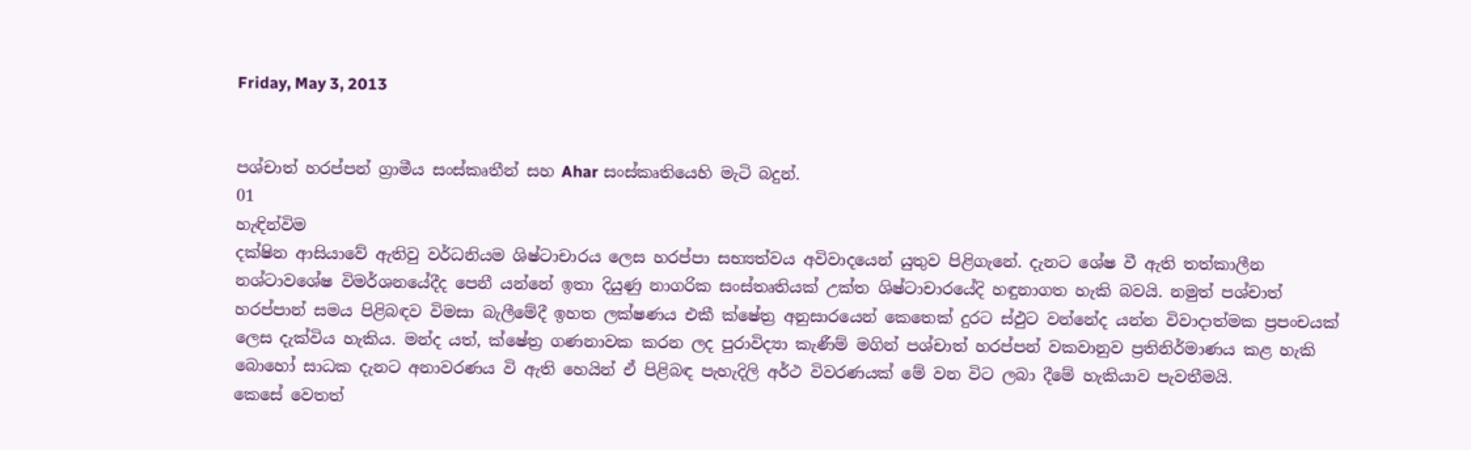Friday, May 3, 2013


පශ්චාත් හරප්පන් ග්‍රාමීය සංස්කෘතීන් සහ Ahar සංස්කෘතියෙහි මැටි බදුන්.
01
හැඳින්විම
දක්ෂින ආසියාවේ ඇතිවු වර්ධනියම ශිෂ්ටාචාරය ලෙස හරප්පා සභ්‍යත්වය අවිවාදයෙන් යුතුව පිළිගැනේ. දැනට ශේෂ වී ඇති තත්කාලීන නශ්ටාවශේෂ විමර්ශනයේදීද පෙනී යන්නේ ඉතා දියුණු නාගරික සංස්තෘතියක් උක්ත ශිෂ්ටාචාරයේදි හඳුනාගත හැකි බවයි. නමුත් පශ්චාත් හරප්පාන් සමය පිළිබඳව විමසා බැලීමේදී ඉහත ලක්ෂණය එකී ක්ෂේත්‍ර අනුසාරයෙන් කෙතෙක් දුරට ස්ඵුට වන්නේද යන්න විවාදාත්මක ප්‍රපංචයක් ලෙස දැක්විය හැකිය. මන්ද යත්, ක්ෂේත්‍ර ගණනාවක කරන ලද පුරාවිද්‍යා කැණීම් මගින් පශ්චාත් හරප්පන් වකවානුව ප්‍රතිනිර්මාණය කළ හැකි බොහෝ සාධක දැනට අනාවරණය වි ඇති හෙයින් ඒ පිළිබඳ පැහැදිලි අර්ථ විවරණයක් මේ වන විට ලබා දීමේ හැකියාව පැවතීමයි.
කෙසේ වෙතත්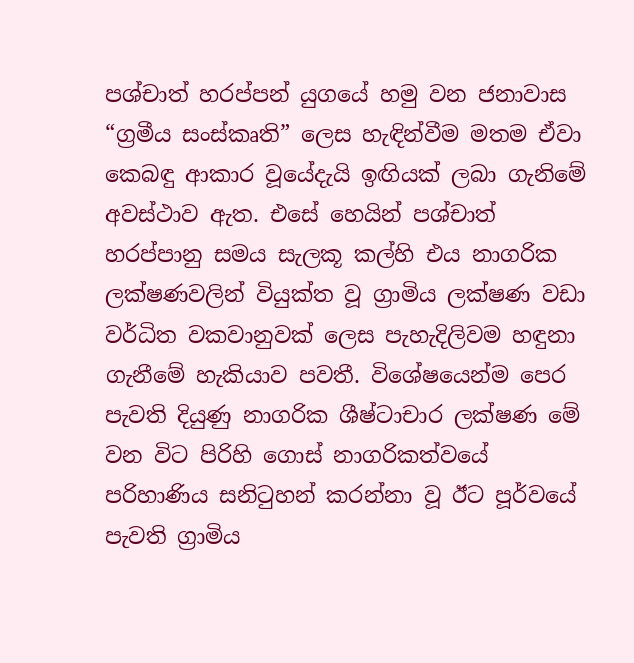පශ්චාත් හරප්පන් යුගයේ හමු වන ජනාවාස “ග්‍රමීය සංස්කෘති” ලෙස හැඳින්වීම මතම ඒවා කෙබඳු ආකාර වූයේදැයි ඉඟියක් ලබා ගැනිමේ අවස්ථාව ඇත. එසේ හෙයින් පශ්චාත් හරප්පානු සමය සැලකූ කල්හි එය නාගරික ලක්ෂණවලින් වියුක්ත වූ ග්‍රාමිය ලක්ෂණ වඩා වර්ධිත වකවානුවක් ලෙස පැහැදිලිවම හඳුනා ගැනීමේ හැකියාව පවතී. විශේෂයෙන්ම පෙර පැවති දියුණු නාගරික ශීෂ්ටාචාර ලක්ෂණ මේ වන විට පිරිහි ගොස් නාගරිකත්වයේ පරිහාණිය සනිටුහන් කරන්නා වූ ඊට පූර්වයේ පැවති ග්‍රාමිය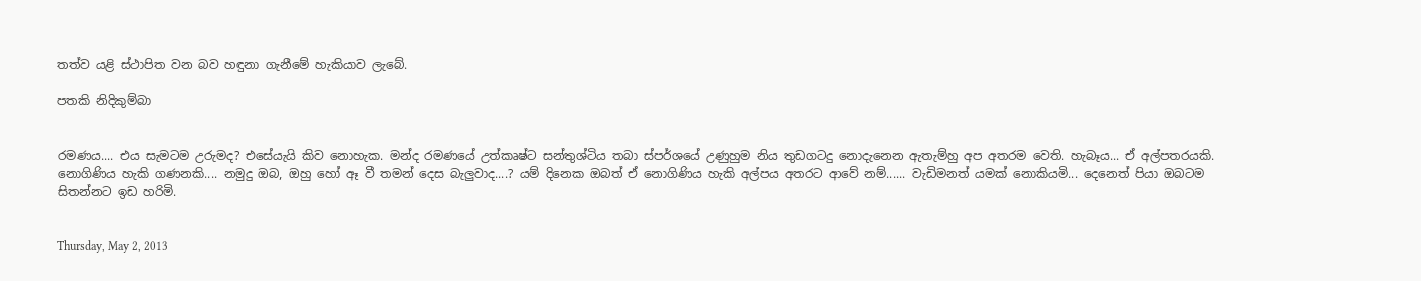තත්ව යළි ස්ථාපිත වන බව හඳුනා ගැනීමේ හැකියාව ලැබේ.

පතකි නිදිකුම්බා


රමණය.... එය සැමටම උරුමද? එසේයැයි කිව නොහැක. මන්ද රමණයේ උත්කෘෂ්ට සන්තුශ්ටිය තබා ස්පර්ශයේ උණුහුම නිය තුඩගටදු නොදැනෙන ඇතැම්හු අප අතරම වෙති. හැබෑය... ඒ අල්පතරයකි. නොගිණිය හැකි ගණනකි.... නමුදු ඔබ, ඔහු හෝ ඈ වී තමන් දෙස බැලුවාද....? යම් දිනෙක ඔබත් ඒ නොගිණිය හැකි අල්පය අතරට ආවේ නම්...... වැඩිමනත් යමක් නොකියමි... දෙනෙත් පියා ඔබටම සිතන්නට ඉඩ හරිමි.


Thursday, May 2, 2013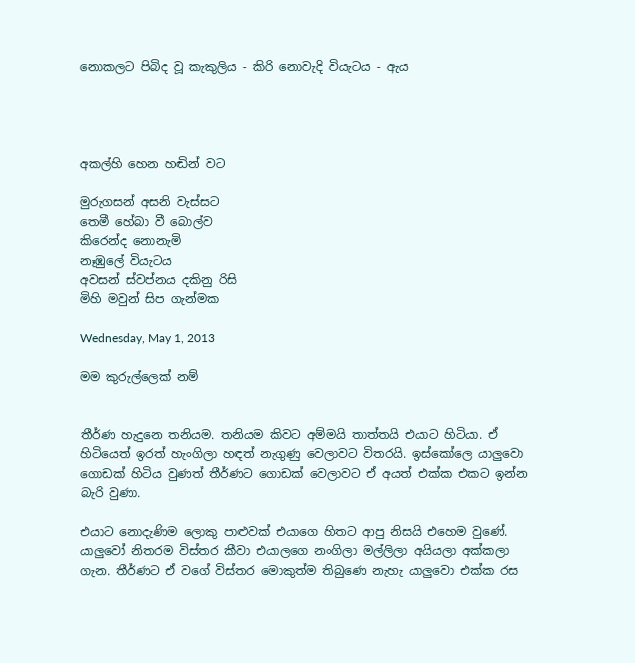නොකලට පිබිද වූ කැකුලිය - කිරි ‍නොවැදි වියැටය - ඇය




අකල්හි හෙන හඬින් වට

මුරුගසන් අසනි වැස්සට
තෙමී හේබා වී ‍බොල්ව
කිරෙන්ද ‍නොනැමි
නෑඹු‍ලේ වියැටය
අවසන් ස්වප්නය දකිනු රිසි
මිහි මවුන් සිප ගැන්මක

Wednesday, May 1, 2013

මම කුරුල්ලෙක් නම්


තීර්ණ හැදුනෙ තනියම. තනියම කිවට අම්මයි තාත්තයි එයාට හිටියා. ඒ හිටියෙත් ඉරත් හැංගිලා හඳත් නැගුණු වෙලාවට විතරයි. ඉස්කෝලෙ යාලුවො ගොඩක් හිටිය වුණත් තීර්ණට ගොඩක් වෙලාවට ඒ අයත් එක්ක එකට ඉන්න බැරි වුණා.

එයාට නොදැණිම ලොකු පාළුවක් එයාගෙ හිතට ආපු නිසයි එහෙම වුණේ. යාලුවෝ නිතරම විස්තර කීවා එයාලගෙ නංගිලා මල්ලිලා අයියලා අක්කලා ගැන. තීර්ණට ඒ වගේ විස්තර මොකුත්ම තිබුණෙ නැහැ යාලුවො එක්ක රස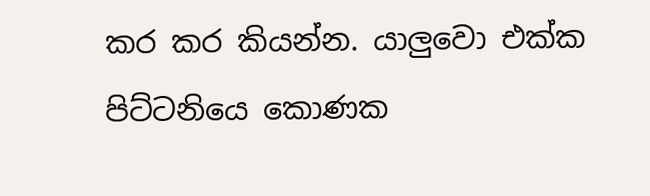කර කර කියන්න. යාලුවො එක්ක පිට්ටනියෙ කොණක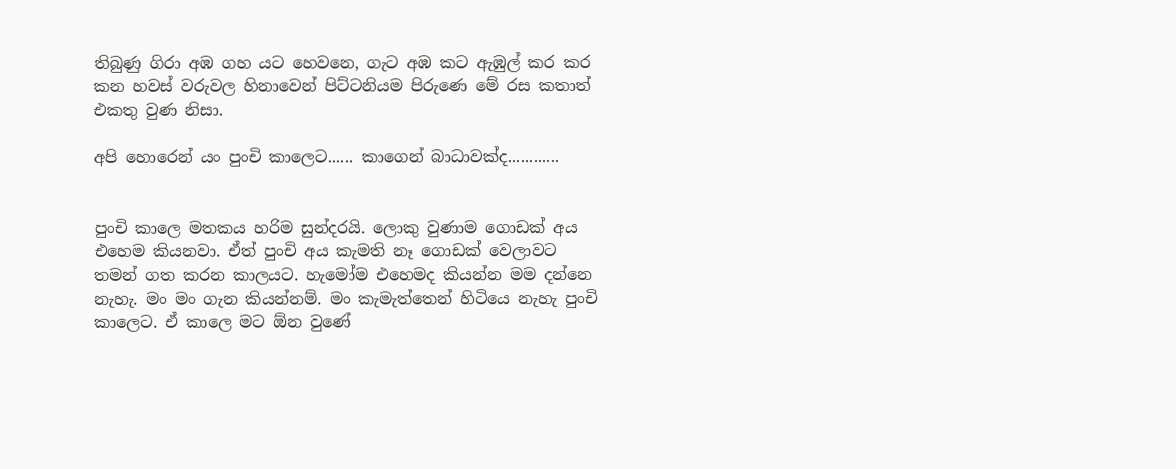තිබුණු ගිරා අඹ ගහ යට හෙවනෙ, ගැට අඹ කට ඇඹුල් කර කර කන හවස් වරුවල හිනාවෙන් පිට්ටනියම පිරුණෙ මේ රස කතාත් එකතු වුණ නිසා.

අපි හොරෙන් යං පුංචි කාලෙට...... කාගෙන් බාධාවක්ද............


පුංචි කාලෙ මතකය හරිම සුන්දරයි. ලොකු වුණාම ගොඩක් අය එහෙම කියනවා. ඒත් පුංචි අය කැමති නෑ ගොඩක් වෙලාවට තමන් ගත කරන කාලයට. හැමෝම එහෙමද කියන්න මම දන්නෙ නැහැ. මං මං ගැන කියන්නම්. මං කැමැත්තෙන් හිටියෙ නැහැ පුංචි කාලෙට. ඒ කාලෙ මට ඕන වුණේ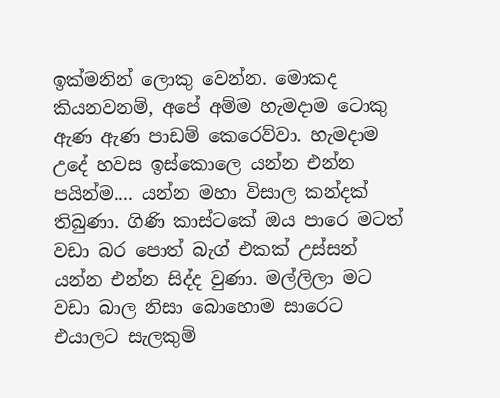ඉක්මනින් ලොකු වෙන්න. මොකද කියනවනම්, අපේ අම්ම හැමදාම ටොකු ඇණ ඇණ පාඩම් කෙරෙව්වා. හැමදාම උදේ හවස ඉස්කොලෙ යන්න එන්න පයින්ම.... යන්න මහා විසාල කන්දක් තිබුණා. ගිණි කාස්ටකේ ඔය පාරෙ මටත් වඩා බර පොත් බැග් එකක් උස්සන් යන්න එන්න සිද්ද වුණා. මල්ලිලා මට වඩා බාල නිසා බොහොම සාරෙට එයාලට සැලකුම්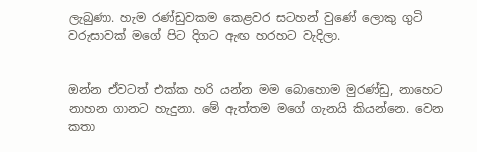ලැබුණා. හැම රණ්ඩුවකම කෙළවර සටහන් වුණේ ලොකු ගුටි වරුසාවක් මගේ පිට දිගට ඇඟ හරහට වැදිලා.


ඔන්න ඒවටත් එක්ක හරි යන්න මම බොහොම මුරණ්ඩු, නාහෙට නාහන ගානට හැදුනා. මේ ඇත්තම මගේ ගැනයි කියන්නෙ. වෙන කතා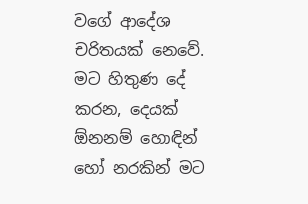වගේ ආදේශ චරිතයක් නෙවේ. මට හිතුණ දේ කරන, දෙයක් ඕනනම් හොඳින් හෝ නරකින් මට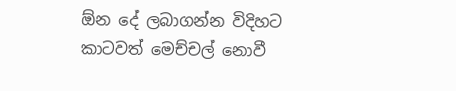ඕන දේ ලබාගන්න විදිහට කාටවත් මෙච්චල් නොවී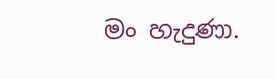මං හැදුණා.